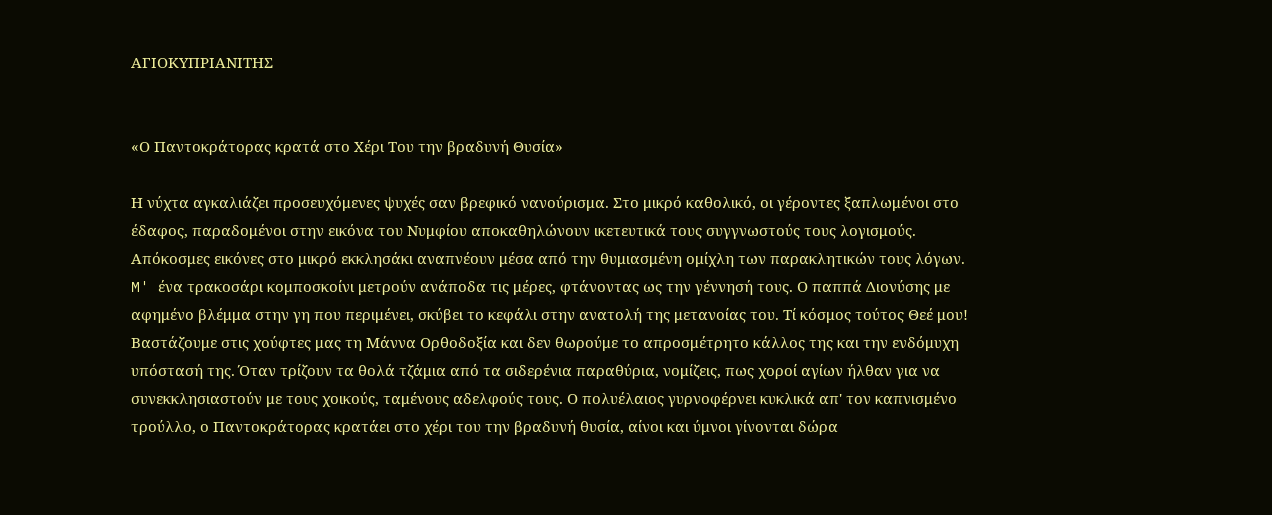ΑΓΙΟΚΥΠΡΙΑΝΙΤΗΣ


«Ο Παντοκράτορας κρατά στο Χέρι Του την βραδυνή Θυσία»

Η νύχτα αγκαλιάζει προσευχόμενες ψυχές σαν βρεφικό νανούρισμα. Στο μικρό καθολικό, οι γέροντες ξαπλωμένοι στο έδαφος, παραδομένοι στην εικόνα του Νυμφίου αποκαθηλώνουν ικετευτικά τους συγγνωστούς τους λογισμούς. Απόκοσμες εικόνες στο μικρό εκκλησάκι αναπνέουν μέσα από την θυμιασμένη ομίχλη των παρακλητικών τους λόγων. M' ένα τρακοσάρι κομποσκοίνι μετρούν ανάποδα τις μέρες, φτάνοντας ως την γέννησή τους. Ο παππά Διονύσης με αφημένο βλέμμα στην γη που περιμένει, σκύβει το κεφάλι στην ανατολή της μετανοίας του. Τί κόσμος τούτος Θεέ μου! Βαστάζουμε στις χούφτες μας τη Μάννα Ορθοδοξία και δεν θωρούμε το απροσμέτρητο κάλλος της και την ενδόμυχη υπόστασή της. Όταν τρίζουν τα θολά τζάμια από τα σιδερένια παραθύρια, νομίζεις, πως χοροί αγίων ήλθαν για να συνεκκλησιαστούν με τους χοικούς, ταμένους αδελφούς τους. Ο πολυέλαιος γυρνοφέρνει κυκλικά απ' τον καπνισμένο τρούλλο, ο Παντοκράτορας κρατάει στο χέρι του την βραδυνή θυσία, αίνοι και ύμνοι γίνονται δώρα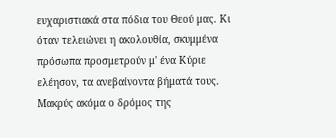ευχαριστιακά στα πόδια του Θεού μας. Κι όταν τελειώνει η ακολουθία, σκυμμένα πρόσωπα προσμετρούν μ' ένα Κύριε ελέησον, τα ανεβαίνοντα βήματά τους. Μακρύς ακόμα ο δρόμος της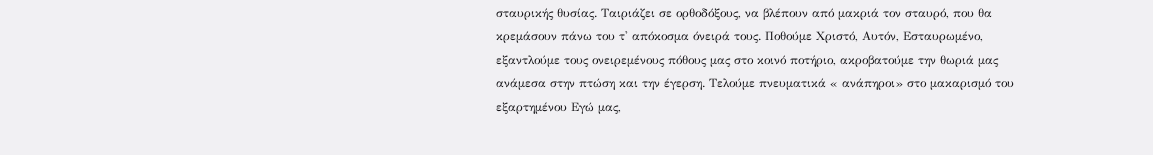σταυρικής θυσίας. Ταιριάζει σε ορθοδόξους, να βλέπουν από μακριά τον σταυρό, που θα κρεμάσουν πάνω του τ' απόκοσμα όνειρά τους. Ποθούμε Χριστό, Αυτόν, Εσταυρωμένο, εξαντλούμε τους ονειρεμένους πόθους μας στο κοινό ποτήριο, ακροβατούμε την θωριά μας ανάμεσα στην πτώση και την έγερση. Τελούμε πνευματικά « ανάπηροι» στο μακαρισμό του εξαρτημένου Εγώ μας,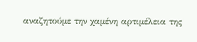αναζητούμε την χαμένη αρτιμέλεια της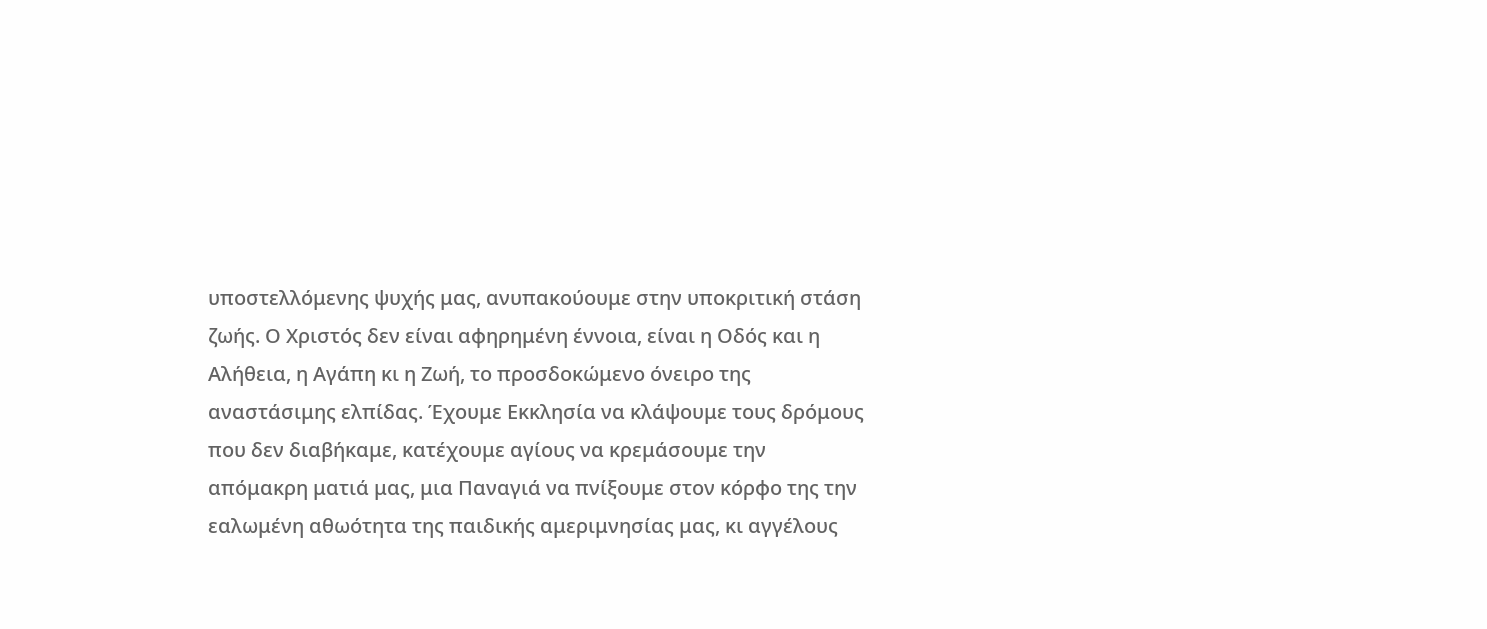υποστελλόμενης ψυχής μας, ανυπακούουμε στην υποκριτική στάση ζωής. Ο Χριστός δεν είναι αφηρημένη έννοια, είναι η Οδός και η Αλήθεια, η Αγάπη κι η Ζωή, το προσδοκώμενο όνειρο της αναστάσιμης ελπίδας. Έχουμε Εκκλησία να κλάψουμε τους δρόμους που δεν διαβήκαμε, κατέχουμε αγίους να κρεμάσουμε την απόμακρη ματιά μας, μια Παναγιά να πνίξουμε στον κόρφο της την εαλωμένη αθωότητα της παιδικής αμεριμνησίας μας, κι αγγέλους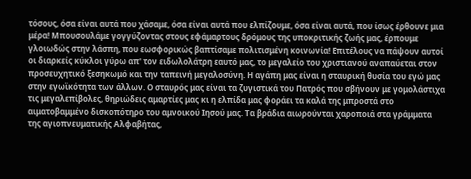τόσους, όσα είναι αυτά που χάσαμε, όσα είναι αυτά που ελπίζουμε, όσα είναι αυτά, που ίσως έρθουνε μια μέρα! Μπουσουλάμε γογγύζοντας στους εφάμαρτους δρόμους της υποκριτικής ζωής μας, έρπουμε γλοιωδώς στην λάσπη, που εωσφορικώς βαπτίσαμε πολιτισμένη κοινωνία! Επιτέλους να πάψουν αυτοί οι διαρκείς κύκλοι γύρω απ' τον ειδωλολάτρη εαυτό μας, το μεγαλείο του χριστιανού αναπαύεται στον προσευχητικό ξεσηκωμό και την ταπεινή μεγαλοσύνη. Η αγάπη μας είναι η σταυρική θυσία του εγώ μας στην εγωϊκότητα των άλλων. Ο σταυρός μας είναι τα ζυγιστικά του Πατρός που σβήνουν με γομολάστιχα τις μεγαλεπίβολες, θηριώδεις αμαρτίες μας κι η ελπίδα μας φοράει τα καλά της μπροστά στο αιματοβαμμένο δισκοπότηρο του αμνοικού Ιησού μας. Τα βράδια αιωρούνται χαροποιά στα γράμματα της αγιοπνευματικής Αλφαβήτας,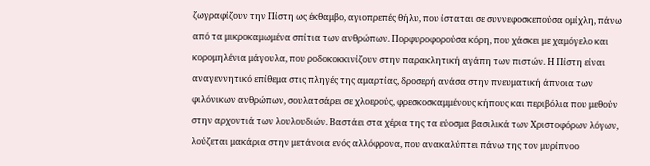ζωγραφίζουν την Πίστη ως έκθαμβο, αγιοπρεπές θήλυ, που ίσταται σε συννεφοσκεπούσα ομίχλη, πάνω από τα μικροκαμωμένα σπίτια των ανθρώπων. Πορφυροφορούσα κόρη, που χάσκει με χαμόγελο και κορομηλένια μάγουλα, που ροδοκοκκινίζουν στην παρακλητική αγάπη των πιστών. Η Πίστη είναι αναγεννητικό επίθεμα στις πληγές της αμαρτίας, δροσερή ανάσα στην πνευματική άπνοια των φιλόνικων ανθρώπων, σουλατσάρει σε χλοερούς, φρεσκοσκαμμένους κήπους και περιβόλια που μεθούν στην αρχοντιά των λουλουδιών. Βαστάει στα χέρια της τα εύοσμα βασιλικά των Χριστοφόρων λόγων, λούζεται μακάρια στην μετάνοια ενός αλλόφρονα, που ανακαλύπτει πάνω της τον μυρίπνοο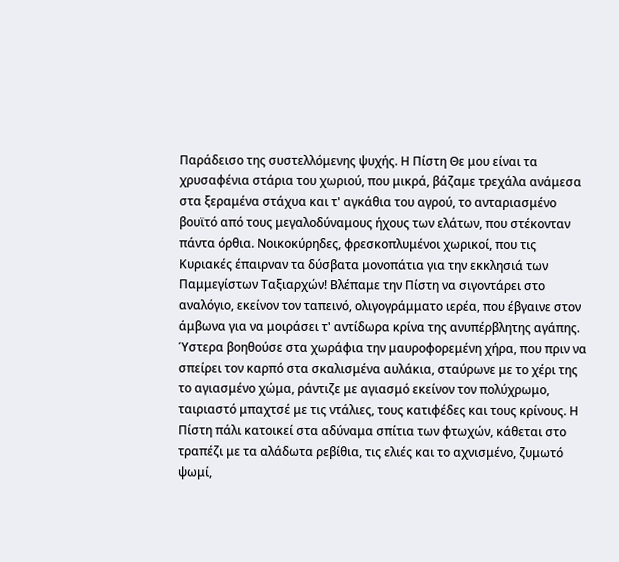Παράδεισο της συστελλόμενης ψυχής. Η Πίστη Θε μου είναι τα χρυσαφένια στάρια του χωριού, που μικρά, βάζαμε τρεχάλα ανάμεσα στα ξεραμένα στάχυα και τ' αγκάθια του αγρού, το ανταριασμένο βουϊτό από τους μεγαλοδύναμους ήχους των ελάτων, που στέκονταν πάντα όρθια. Νοικοκύρηδες, φρεσκοπλυμένοι χωρικοί, που τις Κυριακές έπαιρναν τα δύσβατα μονοπάτια για την εκκλησιά των Παμμεγίστων Ταξιαρχών! Βλέπαμε την Πίστη να σιγοντάρει στο αναλόγιο, εκείνον τον ταπεινό, ολιγογράμματο ιερέα, που έβγαινε στον άμβωνα για να μοιράσει τ' αντίδωρα κρίνα της ανυπέρβλητης αγάπης. Ύστερα βοηθούσε στα χωράφια την μαυροφορεμένη χήρα, που πριν να σπείρει τον καρπό στα σκαλισμένα αυλάκια, σταύρωνε με το χέρι της το αγιασμένο χώμα, ράντιζε με αγιασμό εκείνον τον πολύχρωμο, ταιριαστό μπαχτσέ με τις ντάλιες, τους κατιφέδες και τους κρίνους. Η Πίστη πάλι κατοικεί στα αδύναμα σπίτια των φτωχών, κάθεται στο τραπέζι με τα αλάδωτα ρεβίθια, τις ελιές και το αχνισμένο, ζυμωτό ψωμί,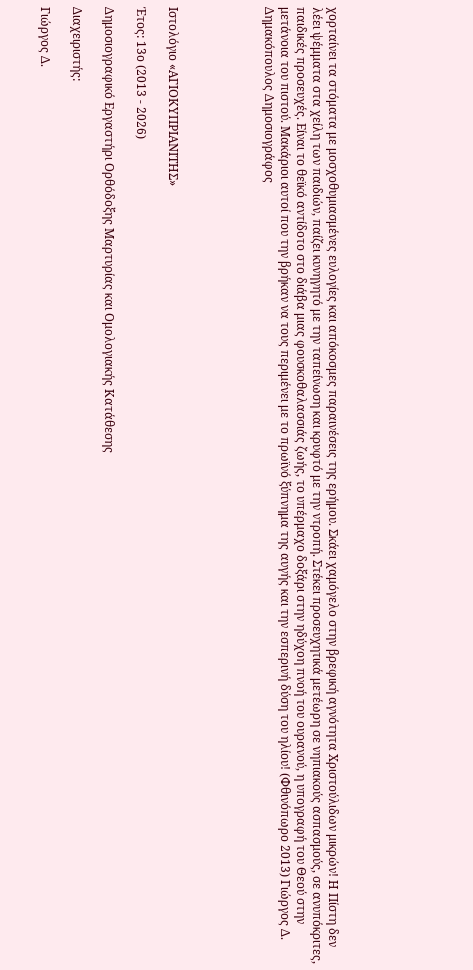χορταίνει τα στόματα με μοσχοθυμιασμένες ευλογίες και απόκοσμες παραινέσεις της ερήμου. Σκάει χαμόγελο στην βρεφική αγνότητα Χριστούλιδων μικρών! Η Πίστη δεν λέει ψέμματα στα χείλη των παιδιών, παίζει κυνηγητό με την ταπείνωση και κρυφτό με την ντροπή. Στέκει προσευχητικά μετέωρη σε νηπιακούς ασπασμούς, σε ανυπόκριτες, παιδικές προσευχές. Είναι το θεϊκό αντίδοτο στο διάβα μιας φουσκοθαλασσιάς ζωής, το υπέρμαχο δοξάρι στην ηδύχοη πνοή του ουρανού, η υπογραφή του Θεού στην μετάνοια του πιστού. Μακάριοι αυτοί που την βρήκαν να τους περιμένει με το πρωϊνό ξύπνημα της αυγής και την εσπερινή δύση του ηλίου! (Φθινόπωρο 2013) Γιώργος Δ. Δημακόπουλος Δημοσιογράφος





Ιστολόγιο «ΑΓΙΟΚΥΠΡΙΑΝΙΤΗΣ»

Έτος: 13ο (2013 - 2026)

Δημοσιογραφικό Εργαστήρι Ορθόδοξης Μαρτυρίας και Ομολογιακής Κατάθεσης

Διαχειριστής:

Γιώργος Δ.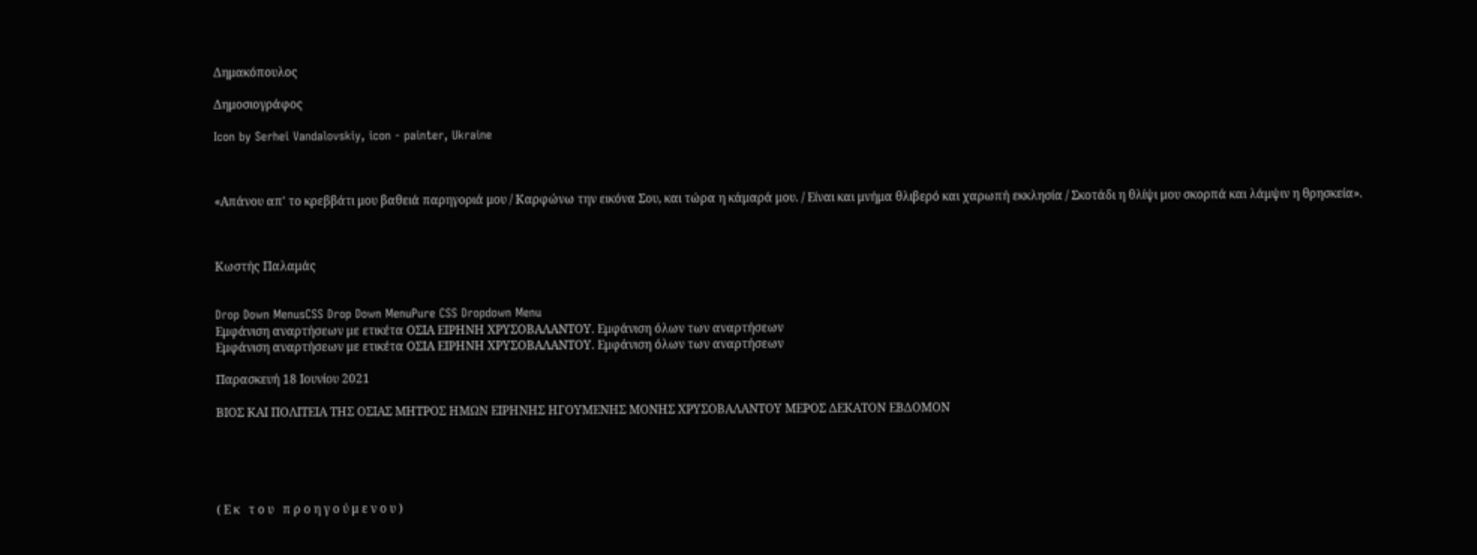Δημακόπουλος

Δημοσιογράφος

Icon by Serhei Vandalovskiy, icon - painter, Ukraine



«Απάνου απ' το κρεββάτι μου βαθειά παρηγοριά μου / Καρφώνω την εικόνα Σου, και τώρα η κάμαρά μου. / Είναι και μνήμα θλιβερό και χαρωπή εκκλησία / Σκοτάδι η θλίψι μου σκορπά και λάμψιν η θρησκεία».



Κωστής Παλαμάς


Drop Down MenusCSS Drop Down MenuPure CSS Dropdown Menu
Εμφάνιση αναρτήσεων με ετικέτα ΟΣΙΑ ΕΙΡΗΝΗ ΧΡΥΣΟΒΑΛΑΝΤΟΥ. Εμφάνιση όλων των αναρτήσεων
Εμφάνιση αναρτήσεων με ετικέτα ΟΣΙΑ ΕΙΡΗΝΗ ΧΡΥΣΟΒΑΛΑΝΤΟΥ. Εμφάνιση όλων των αναρτήσεων

Παρασκευή 18 Ιουνίου 2021

ΒΙΟΣ ΚΑΙ ΠΟΛΙΤΕΙΑ ΤΗΣ ΟΣΙΑΣ ΜΗΤΡΟΣ ΗΜΩΝ ΕΙΡΗΝΗΣ ΗΓΟΥΜΕΝΗΣ ΜΟΝΗΣ ΧΡΥΣΟΒΑΛΑΝΤΟΥ ΜΕΡΟΣ ΔΕΚΑΤΟΝ ΕΒΔΟΜΟΝ





( Ε κ   τ ο υ   π ρ ο η γ ο ύ μ ε ν ο υ )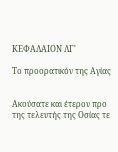ΚΕΦΑΛΑΙΟΝ ΛΓ'

Το προορατικόν της Αγίας


Ακούσατε και έτερον προ της τελευτής της Οσίας τε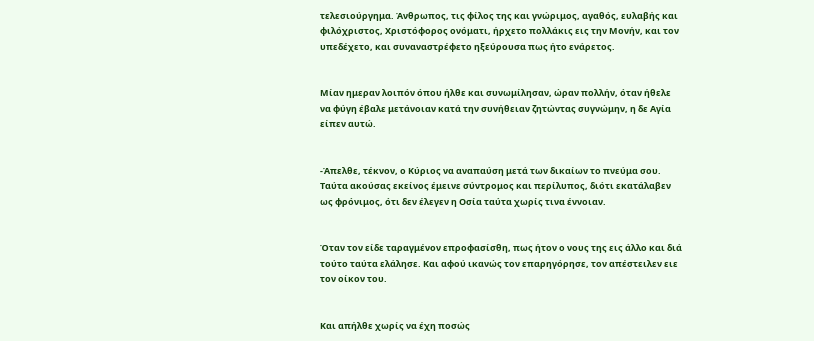τελεσιούργημα. Άνθρωπος, τις φίλος της και γνώριμος, αγαθός, ευλαβής και φιλόχριστος, Χριστόφορος ονόματι, ήρχετο πολλάκις εις την Μονήν, και τον υπεδέχετο, και συναναστρέφετο ηξεύρουσα πως ήτο ενάρετος.


Μίαν ημεραν λοιπόν όπου ήλθε και συνωμίλησαν, ώραν πολλήν, όταν ήθελε να φύγη έβαλε μετάνοιαν κατά την συνήθειαν ζητώντας συγνώμην, η δε Αγία είπεν αυτώ.


-Άπελθε, τέκνον, ο Κύριος να αναπαύση μετά των δικαίων το πνεύμα σου. Ταύτα ακούσας εκείνος έμεινε σύντρομος και περίλυπος, διότι εκατάλαβεν ως φρόνιμος, ότι δεν έλεγεν η Οσία ταύτα χωρίς τινα έννοιαν.


Όταν τον είδε ταραγμένον επροφασίσθη, πως ήτον ο νους της εις άλλο και διά τούτο ταύτα ελάλησε. Και αφού ικανώς τον επαρηγόρησε, τον απέστειλεν ειε τον οίκον του.


Και απήλθε χωρίς να έχη ποσώς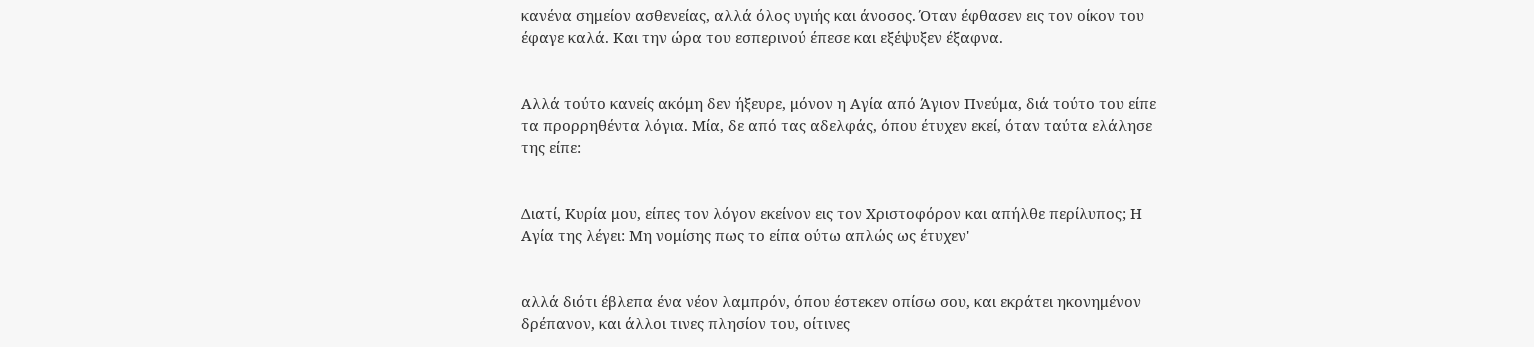κανένα σημείον ασθενείας, αλλά όλος υγιής και άνοσος. Όταν έφθασεν εις τον οίκον του έφαγε καλά. Και την ώρα του εσπερινού έπεσε και εξέψυξεν έξαφνα.


Αλλά τούτο κανείς ακόμη δεν ήξευρε, μόνον η Αγία από Άγιον Πνεύμα, διά τούτο του είπε τα προρρηθέντα λόγια. Μία, δε από τας αδελφάς, όπου έτυχεν εκεί, όταν ταύτα ελάλησε της είπε:


Διατί, Κυρία μου, είπες τον λόγον εκείνον εις τον Χριστοφόρον και απήλθε περίλυπος; Η Αγία της λέγει: Μη νομίσης πως το είπα ούτω απλώς ως έτυχεν'


αλλά διότι έβλεπα ένα νέον λαμπρόν, όπου έστεκεν οπίσω σου, και εκράτει ηκονημένον δρέπανον, και άλλοι τινες πλησίον του, οίτινες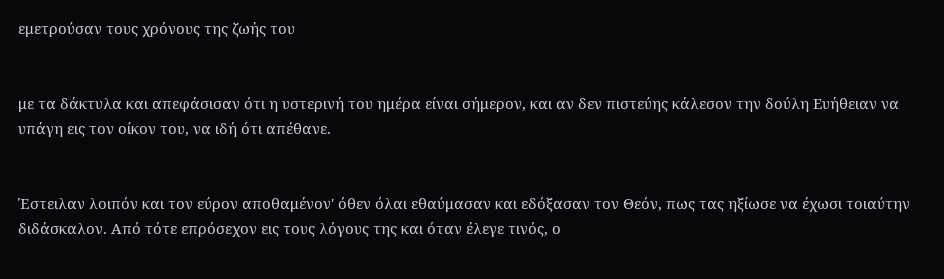εμετρούσαν τους χρόνους της ζωής του


με τα δάκτυλα και απεφάσισαν ότι η υστερινή του ημέρα είναι σήμερον, και αν δεν πιστεύης κάλεσον την δούλη Ευήθειαν να υπάγη εις τον οίκον του, να ιδή ότι απέθανε.


Έστειλαν λοιπόν και τον εύρον αποθαμένον' όθεν όλαι εθαύμασαν και εδόξασαν τον Θεόν, πως τας ηξίωσε να έχωσι τοιαύτην διδάσκαλον. Από τότε επρόσεχον εις τους λόγους της και όταν έλεγε τινός, ο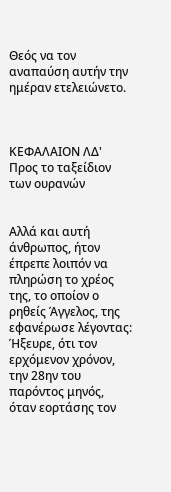Θεός να τον αναπαύση αυτήν την ημέραν ετελειώνετο.



ΚΕΦΑΛΑΙΟΝ ΛΔ'
Προς το ταξείδιον των ουρανών


Αλλά και αυτή άνθρωπος, ήτον έπρεπε λοιπόν να πληρώση το χρέος της, το οποίον ο ρηθείς Άγγελος, της εφανέρωσε λέγοντας: Ήξευρε, ότι τον ερχόμενον χρόνον, την 28ην του παρόντος μηνός, όταν εορτάσης τον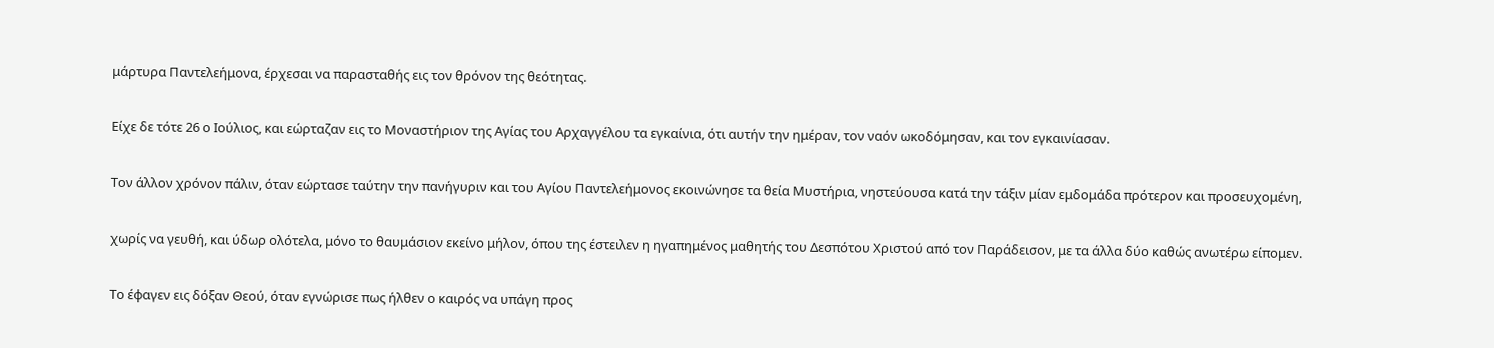μάρτυρα Παντελεήμονα, έρχεσαι να παρασταθής εις τον θρόνον της θεότητας.


Είχε δε τότε 26 ο Ιούλιος, και εώρταζαν εις το Μοναστήριον της Αγίας του Αρχαγγέλου τα εγκαίνια, ότι αυτήν την ημέραν, τον ναόν ωκοδόμησαν, και τον εγκαινίασαν.


Τον άλλον χρόνον πάλιν, όταν εώρτασε ταύτην την πανήγυριν και του Αγίου Παντελεήμονος εκοινώνησε τα θεία Μυστήρια, νηστεύουσα κατά την τάξιν μίαν εμδομάδα πρότερον και προσευχομένη,


χωρίς να γευθή, και ύδωρ ολότελα, μόνο το θαυμάσιον εκείνο μήλον, όπου της έστειλεν η ηγαπημένος μαθητής του Δεσπότου Χριστού από τον Παράδεισον, με τα άλλα δύο καθώς ανωτέρω είπομεν.


Το έφαγεν εις δόξαν Θεού, όταν εγνώρισε πως ήλθεν ο καιρός να υπάγη προς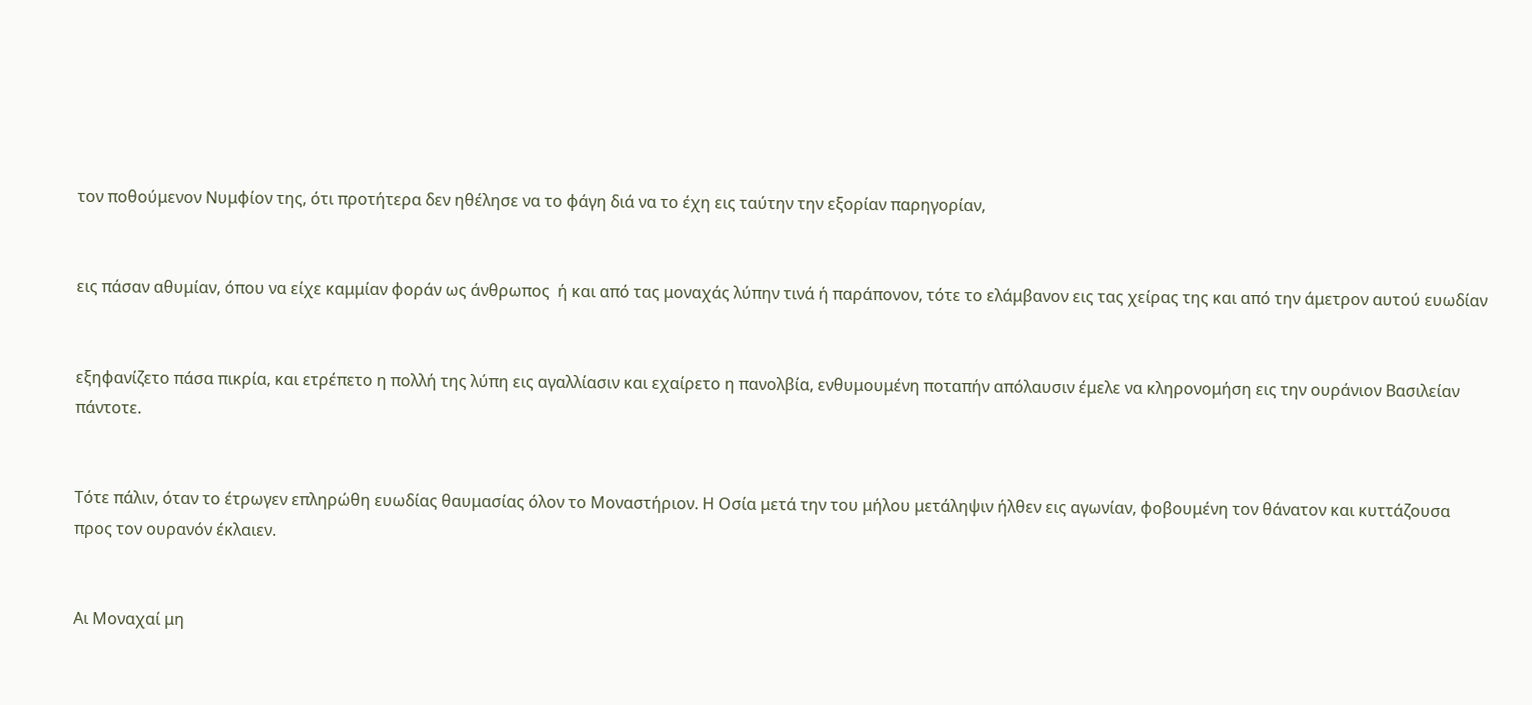τον ποθούμενον Νυμφίον της, ότι προτήτερα δεν ηθέλησε να το φάγη διά να το έχη εις ταύτην την εξορίαν παρηγορίαν,


εις πάσαν αθυμίαν, όπου να είχε καμμίαν φοράν ως άνθρωπος  ή και από τας μοναχάς λύπην τινά ή παράπονον, τότε το ελάμβανον εις τας χείρας της και από την άμετρον αυτού ευωδίαν


εξηφανίζετο πάσα πικρία, και ετρέπετο η πολλή της λύπη εις αγαλλίασιν και εχαίρετο η πανολβία, ενθυμουμένη ποταπήν απόλαυσιν έμελε να κληρονομήση εις την ουράνιον Βασιλείαν πάντοτε.


Τότε πάλιν, όταν το έτρωγεν επληρώθη ευωδίας θαυμασίας όλον το Μοναστήριον. Η Οσία μετά την του μήλου μετάληψιν ήλθεν εις αγωνίαν, φοβουμένη τον θάνατον και κυττάζουσα προς τον ουρανόν έκλαιεν.


Αι Μοναχαί μη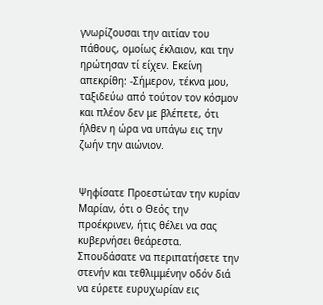γνωρίζουσαι την αιτίαν του πάθους, ομοίως έκλαιον, και την ηρώτησαν τί είχεν. Εκείνη απεκρίθη: -Σήμερον, τέκνα μου, ταξιδεύω από τούτον τον κόσμον και πλέον δεν με βλέπετε, ότι ήλθεν η ώρα να υπάγω εις την ζωήν την αιώνιον.


Ψηφίσατε Προεστώταν την κυρίαν Μαρίαν, ότι ο Θεός την προέκρινεν, ήτις θέλει να σας κυβερνήσει θεάρεστα. Σπουδάσατε να περιπατήσετε την στενήν και τεθλιμμένην οδόν διά να εύρετε ευρυχωρίαν εις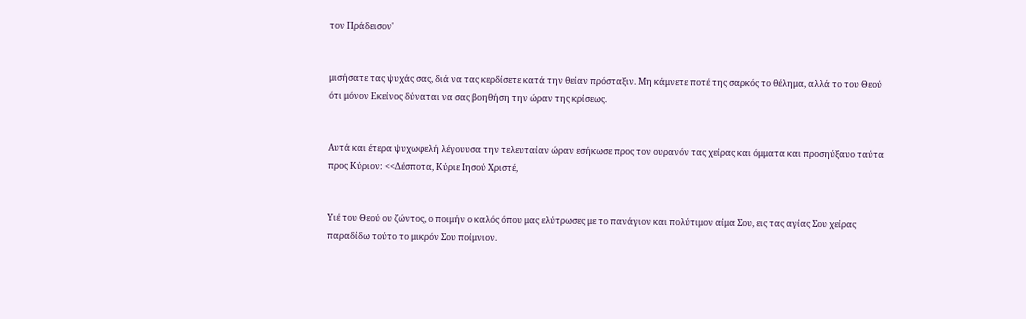τον Πράδεισον'


μισήσατε τας ψυχάς σας, διά να τας κερδίσετε κατά την θείαν πρόσταξιν. Μη κάμνετε ποτέ της σαρκός το θέλημα, αλλά το του Θεού ότι μόνον Εκείνος δύναται να σας βοηθήση την ώραν της κρίσεως.


Αυτά και έτερα ψυχωφελή λέγουυσα την τελευταίαν ώραν εσήκωσε προς τον ουρανόν τας χείρας και όμματα και προσηύξαυο ταύτα προς Κύριον: <<Δέσποτα, Κύριε Ιησού Χριστέ,


Υιέ του Θεού ου ζώντος, ο ποιμήν ο καλός όπου μας ελύτρωσες με το πανάγιον και πολύτιμον αίμα Σου, εις τας αγίας Σου χείρας παραδίδω τούτο το μικρόν Σου ποίμνιον.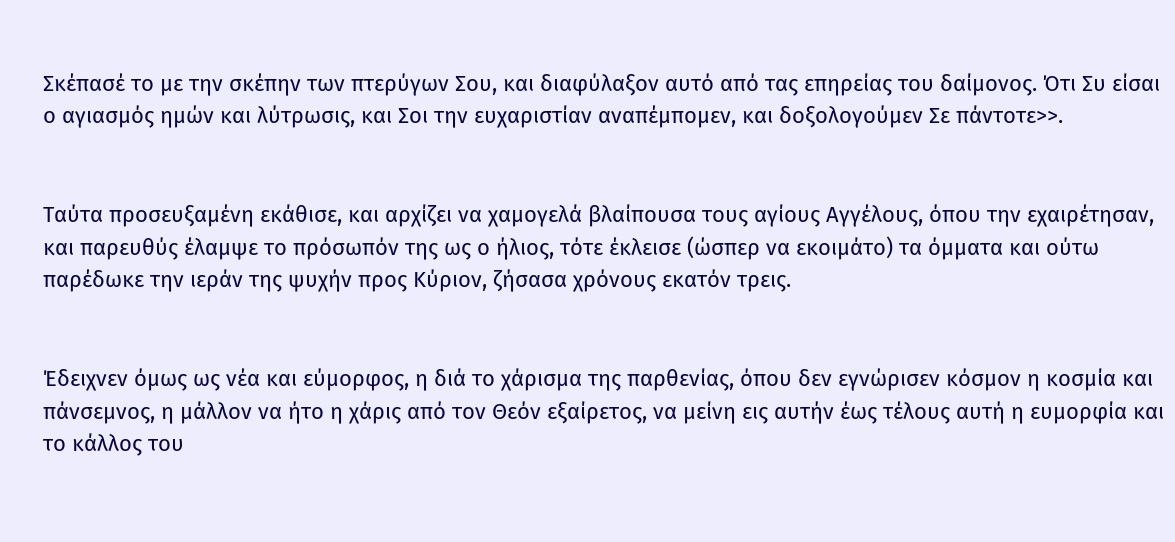Σκέπασέ το με την σκέπην των πτερύγων Σου, και διαφύλαξον αυτό από τας επηρείας του δαίμονος. Ότι Συ είσαι ο αγιασμός ημών και λύτρωσις, και Σοι την ευχαριστίαν αναπέμπομεν, και δοξολογούμεν Σε πάντοτε>>.


Ταύτα προσευξαμένη εκάθισε, και αρχίζει να χαμογελά βλαίπουσα τους αγίους Αγγέλους, όπου την εχαιρέτησαν, και παρευθύς έλαμψε το πρόσωπόν της ως ο ήλιος, τότε έκλεισε (ώσπερ να εκοιμάτο) τα όμματα και ούτω παρέδωκε την ιεράν της ψυχήν προς Κύριον, ζήσασα χρόνους εκατόν τρεις.


Έδειχνεν όμως ως νέα και εύμορφος, η διά το χάρισμα της παρθενίας, όπου δεν εγνώρισεν κόσμον η κοσμία και πάνσεμνος, η μάλλον να ήτο η χάρις από τον Θεόν εξαίρετος, να μείνη εις αυτήν έως τέλους αυτή η ευμορφία και το κάλλος του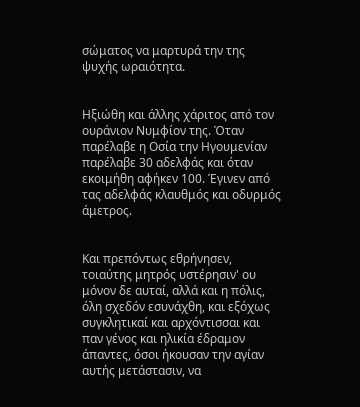σώματος να μαρτυρά την της ψυχής ωραιότητα.


Ηξιώθη και άλλης χάριτος από τον ουράνιον Νυμφίον της. Όταν παρέλαβε η Οσία την Ηγουμενίαν παρέλαβε 30 αδελφάς και όταν εκοιμήθη αφήκεν 100. Έγινεν από τας αδελφάς κλαυθμός και οδυρμός άμετρος.


Και πρεπόντως εθρήνησεν, τοιαύτης μητρός υστέρησιν' ου μόνον δε αυταί, αλλά και η πόλις, όλη σχεδόν εσυνάχθη, και εξόχως συγκλητικαί και αρχόντισσαι και παν γένος και ηλικία έδραμον άπαντες, όσοι ήκουσαν την αγίαν αυτής μετάστασιν, να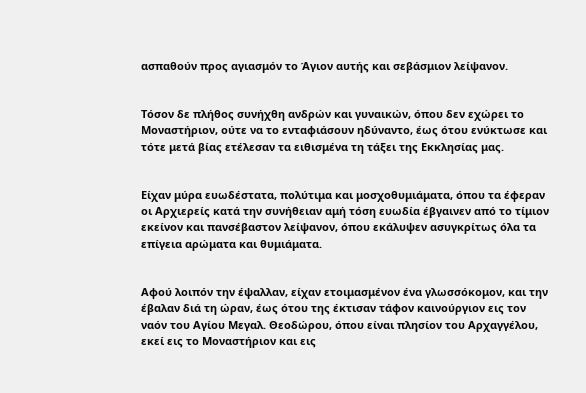ασπαθούν προς αγιασμόν το Άγιον αυτής και σεβάσμιον λείψανον.


Τόσον δε πλήθος συνήχθη ανδρών και γυναικών, όπου δεν εχώρει το Μοναστήριον, ούτε να το ενταφιάσουν ηδύναντο, έως ότου ενύκτωσε και τότε μετά βίας ετέλεσαν τα ειθισμένα τη τάξει της Εκκλησίας μας.


Είχαν μύρα ευωδέστατα, πολύτιμα και μοσχοθυμιάματα, όπου τα έφεραν οι Αρχιερείς κατά την συνήθειαν αμή τόση ευωδία έβγαινεν από το τίμιον εκείνον και πανσέβαστον λείψανον, όπου εκάλυψεν ασυγκρίτως όλα τα επίγεια αρώματα και θυμιάματα.


Αφού λοιπόν την έψαλλαν, είχαν ετοιμασμένον ένα γλωσσόκομον, και την έβαλαν διά τη ώραν, έως ότου της έκτισαν τάφον καινούργιον εις τον ναόν του Αγίου Μεγαλ. Θεοδώρου, όπου είναι πλησίον του Αρχαγγέλου, εκεί εις το Μοναστήριον και εις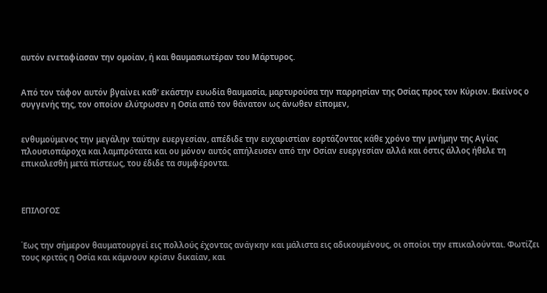αυτόν ενεταφίασαν την ομοίαν, ή και θαυμασιωτέραν του Μάρτυρος.


Από τον τάφον αυτόν βγαίνει καθ' εκάστην ευωδία θαυμασία, μαρτυρούσα την παρρησίαν της Οσίας προς τον Κύριον. Εκείνος ο συγγενής της, τον οποίον ελύτρωσεν η Οσία από τον θάνατον ως άνωθεν είπομεν,


ενθυμούμενος την μεγάλην ταύτην ευεργεσίαν, απέδιδε την ευχαριστίαν εορτάζοντας κάθε χρόνο την μνήμην της Αγίας πλουσιοπάροχα και λαμπρότατα και ου μόνον αυτός απήλευσεν από την Οσίαν ευεργεσίαν αλλά και όστις άλλος ήθελε τη επικαλεσθή μετά πίστεως, του έδιδε τα συμφέροντα.



ΕΠΙΛΟΓΟΣ


Έως την σήμερον θαυματουργεί εις πολλούς έχοντας ανάγκην και μάλιστα εις αδικουμένους, οι οποίοι την επικαλούνται. Φωτίζει τους κριτάς η Οσία και κάμνουν κρίσιν δικαίαν, και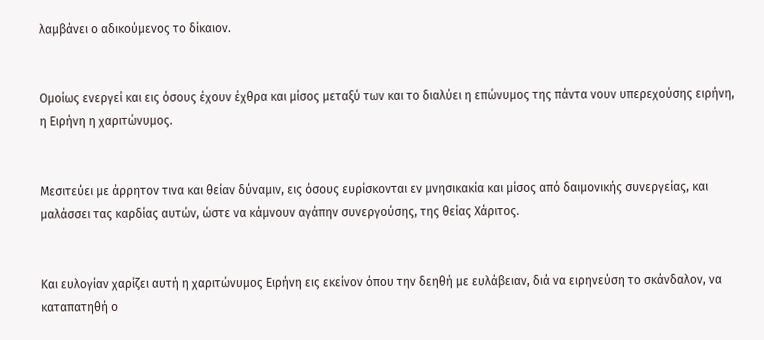λαμβάνει ο αδικούμενος το δίκαιον.


Ομοίως ενεργεί και εις όσους έχουν έχθρα και μίσος μεταξύ των και το διαλύει η επώνυμος της πάντα νουν υπερεχούσης ειρήνη, η Ειρήνη η χαριτώνυμος.


Μεσιτεύει με άρρητον τινα και θείαν δύναμιν, εις όσους ευρίσκονται εν μνησικακία και μίσος από δαιμονικής συνεργείας, και μαλάσσει τας καρδίας αυτών, ώστε να κάμνουν αγάπην συνεργούσης, της θείας Χάριτος.


Και ευλογίαν χαρίζει αυτή η χαριτώνυμος Ειρήνη εις εκείνον όπου την δεηθή με ευλάβειαν, διά να ειρηνεύση το σκάνδαλον, να καταπατηθή ο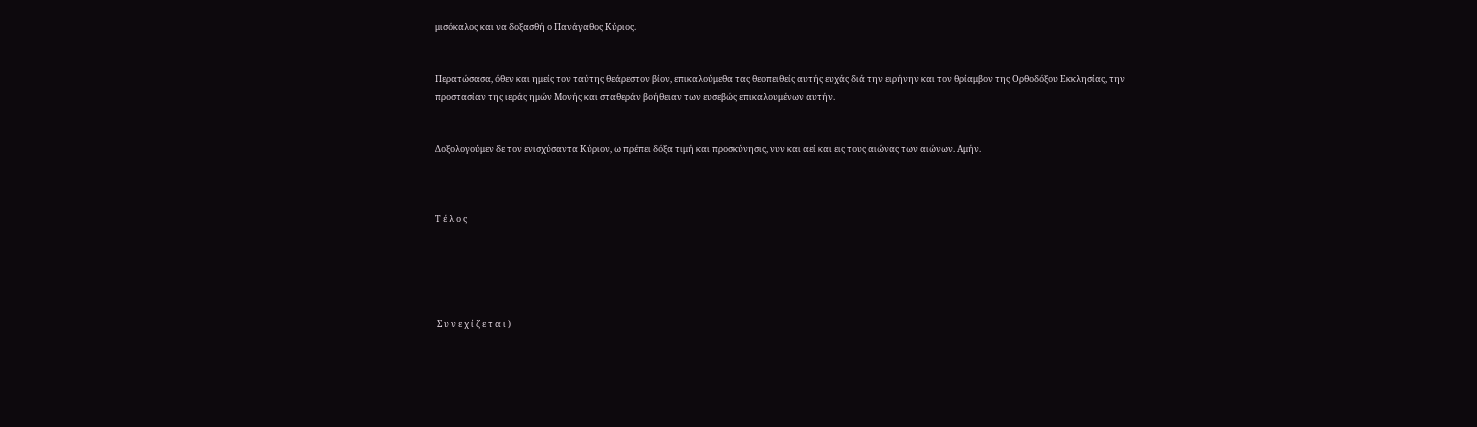μισόκαλος και να δοξασθή ο Πανάγαθος Κύριος.


Περατώσασα, όθεν και ημείς τον ταύτης θεάρεστον βίον, επικαλούμεθα τας θεοπειθείς αυτής ευχάς διά την ειρήνην και τον θρίαμβον της Ορθοδόξου Εκκλησίας, την προστασίαν της ιεράς ημών Μονής και σταθεράν βοήθειαν των ευσεβώς επικαλουμένων αυτήν.


Δοξολογούμεν δε τον ενισχύσαντα Κύριον, ω πρέπει δόξα τιμή και προσκύνησις, νυν και αεί και εις τους αιώνας των αιώνων. Αμήν.



Τ έ λ ο ς





 Σ υ ν ε χ ί ζ ε τ α ι )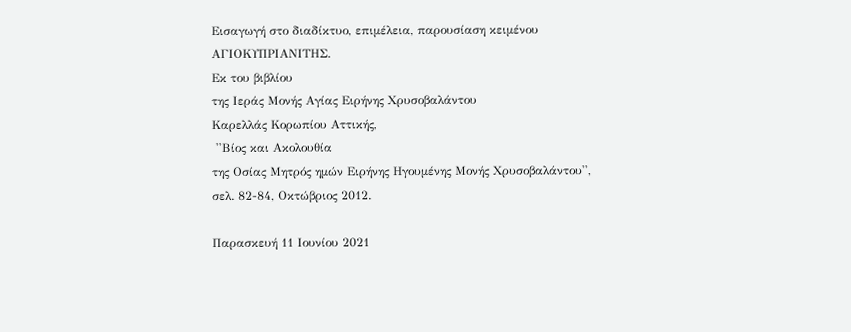Εισαγωγή στο διαδίκτυο, επιμέλεια, παρουσίαση κειμένου
ΑΓΙΟΚΥΠΡΙΑΝΙΤΗΣ.
Εκ του βιβλίου
της Ιεράς Μονής Αγίας Ειρήνης Χρυσοβαλάντου
Καρελλάς Κορωπίου Αττικής,
 ''Βίος και Ακολουθία
της Οσίας Μητρός ημών Ειρήνης Ηγουμένης Μονής Χρυσοβαλάντου'',
σελ. 82-84, Οκτώβριος 2012.

Παρασκευή 11 Ιουνίου 2021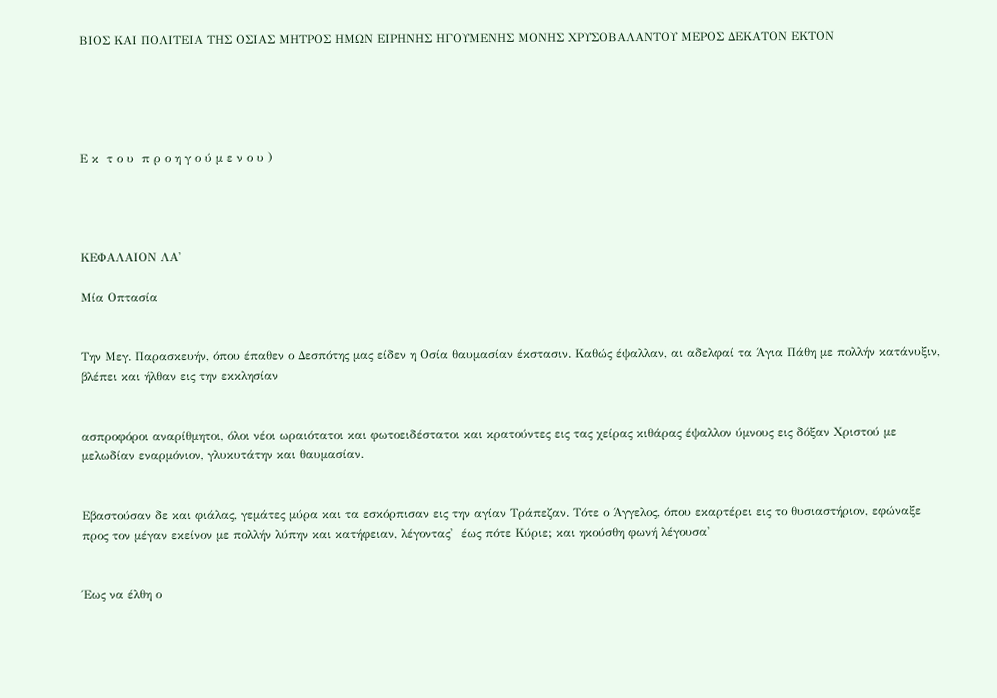ΒΙΟΣ ΚΑΙ ΠΟΛΙΤΕΙΑ ΤΗΣ ΟΣΙΑΣ ΜΗΤΡΟΣ ΗΜΩΝ ΕΙΡΗΝΗΣ ΗΓΟΥΜΕΝΗΣ ΜΟΝΗΣ ΧΡΥΣΟΒΑΛΑΝΤΟΥ ΜΕΡΟΣ ΔΕΚΑΤΟΝ ΕΚΤΟΝ





Ε κ  τ ο υ  π ρ ο η γ ο ύ μ ε ν ο υ )




ΚΕΦΑΛΑΙΟΝ ΛΑ'

Μία Οπτασία


Την Μεγ. Παρασκευήν, όπου έπαθεν ο Δεσπότης μας είδεν η Οσία θαυμασίαν έκστασιν. Καθώς έψαλλαν, αι αδελφαί τα Άγια Πάθη με πολλήν κατάνυξιν, βλέπει και ήλθαν εις την εκκλησίαν


ασπροφόροι αναρίθμητοι, όλοι νέοι ωραιότατοι και φωτοειδέστατοι και κρατούντες εις τας χείρας κιθάρας έψαλλον ύμνους εις δόξαν Χριστού με μελωδίαν εναρμόνιον, γλυκυτάτην και θαυμασίαν.


Εβαστούσαν δε και φιάλας, γεμάτες μύρα και τα εσκόρπισαν εις την αγίαν Τράπεζαν. Τότε ο Άγγελος, όπου εκαρτέρει εις το θυσιαστήριον, εφώναξε προς τον μέγαν εκείνον με πολλήν λύπην και κατήφειαν, λέγοντας'  έως πότε Κύριε; και ηκούσθη φωνή λέγουσα'


Έως να έλθη ο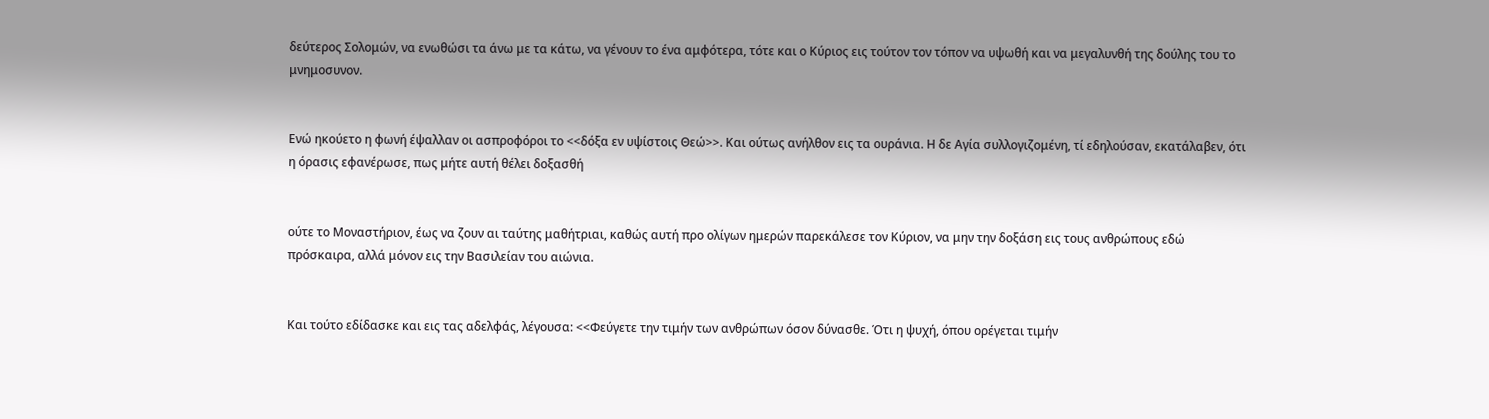δεύτερος Σολομών, να ενωθώσι τα άνω με τα κάτω, να γένουν το ένα αμφότερα, τότε και ο Κύριος εις τούτον τον τόπον να υψωθή και να μεγαλυνθή της δούλης του το μνημοσυνον.


Ενώ ηκούετο η φωνή έψαλλαν οι ασπροφόροι το <<δόξα εν υψίστοις Θεώ>>. Και ούτως ανήλθον εις τα ουράνια. Η δε Αγία συλλογιζομένη, τί εδηλούσαν, εκατάλαβεν, ότι η όρασις εφανέρωσε, πως μήτε αυτή θέλει δοξασθή


ούτε το Μοναστήριον, έως να ζουν αι ταύτης μαθήτριαι, καθώς αυτή προ ολίγων ημερών παρεκάλεσε τον Κύριον, να μην την δοξάση εις τους ανθρώπους εδώ πρόσκαιρα, αλλά μόνον εις την Βασιλείαν του αιώνια.


Και τούτο εδίδασκε και εις τας αδελφάς, λέγουσα: <<Φεύγετε την τιμήν των ανθρώπων όσον δύνασθε. Ότι η ψυχή, όπου ορέγεται τιμήν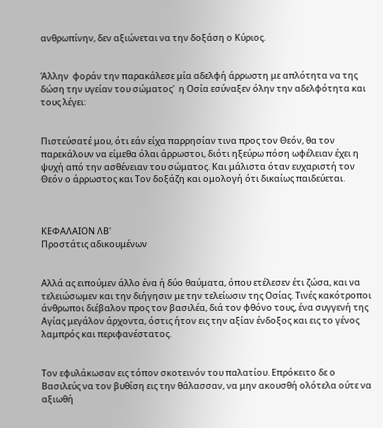ανθρωπίνην, δεν αξιώνεται να την δοξάση ο Κύριος.


Άλλην  φοράν την παρακάλεσε μία αδελφή άρρωστη με απλότητα να της δώση την υγείαν του σώματος'  η Οσία εσύναξεν όλην την αδελφότητα και τους λέγει:


Πιστεύσατέ μου, ότι εάν είχα παρρησίαν τινα προς τον Θεόν, θα τον παρεκάλουν να είμεθα όλαι άρρωστοι, διότι ηξεύρω πόση ωφέλειαν έχει η ψυχή από την ασθένειαν του σώματος. Και μάλιστα όταν ευχαριστή τον Θεόν ο άρρωστος και Τον δοξάζη και ομολογή ότι δικαίως παιδεύεται.



ΚΕΦΑΛΑΙΟΝ ΛΒ'
Προστάτις αδικουμένων


Αλλά ας ειπούμεν άλλο ένα ή δύο θαύματα, όπου ετέλεσεν έτι ζώσα, και να τελειώσωμεν και την διήγησιν με την τελείωσιν της Οσίας. Τινές κακότροποι άνθρωποι διέβαλον προς τον βασιλέα, διά τον φθόνο τους, ένα συγγενή της Αγίας μεγάλον άρχοντα, όστις ήτον εις την αξίαν ένδοξος και εις το γένος λαμπρός και περιφανέστατος.


Τον εφυλάκωσαν εις τόπον σκοτεινόν του παλατίου. Επρόκειτο δε ο Βασιλεύς να τον βυθίση εις την θάλασσαν, να μην ακουσθή ολότελα ούτε να αξιωθή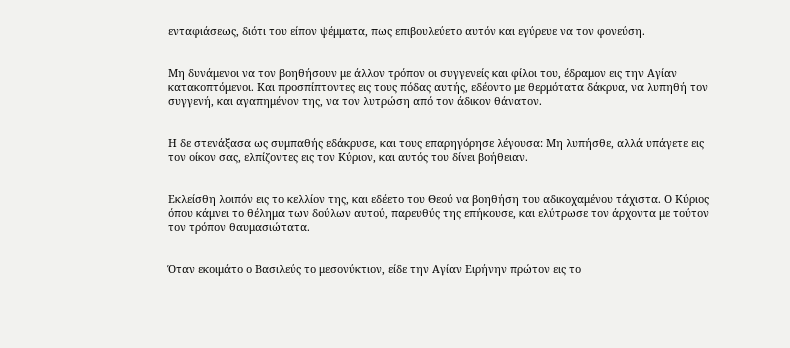ενταφιάσεως, διότι του είπον ψέμματα, πως επιβουλεύετο αυτόν και εγύρευε να τον φονεύση.


Μη δυνάμενοι να τον βοηθήσουν με άλλον τρόπον οι συγγενείς και φίλοι του, έδραμον εις την Αγίαν κατακοπτόμενοι. Και προσπίπτοντες εις τους πόδας αυτής, εδέοντο με θερμότατα δάκρυα, να λυπηθή τον συγγενή, και αγαπημένον της, να τον λυτρώση από τον άδικον θάνατον.


Η δε στενάξασα ως συμπαθής εδάκρυσε, και τους επαρηγόρησε λέγουσα: Μη λυπήσθε, αλλά υπάγετε εις τον οίκον σας, ελπίζοντες εις τον Κύριον, και αυτός του δίνει βοήθειαν.


Εκλείσθη λοιπόν εις το κελλίον της, και εδέετο του Θεού να βοηθήση του αδικοχαμένου τάχιστα. Ο Κύριος όπου κάμνει το θέλημα των δούλων αυτού, παρευθύς της επήκουσε, και ελύτρωσε τον άρχοντα με τούτον τον τρόπον θαυμασιώτατα.


Όταν εκοιμάτο ο Βασιλεύς το μεσονύκτιον, είδε την Αγίαν Ειρήνην πρώτον εις το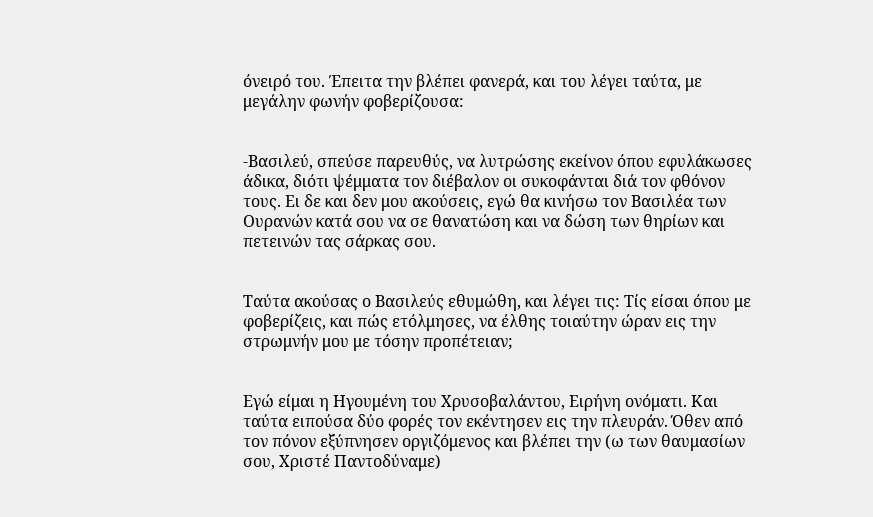όνειρό του. Έπειτα την βλέπει φανερά, και του λέγει ταύτα, με μεγάλην φωνήν φοβερίζουσα:


-Βασιλεύ, σπεύσε παρευθύς, να λυτρώσης εκείνον όπου εφυλάκωσες άδικα, διότι ψέμματα τον διέβαλον οι συκοφάνται διά τον φθόνον τους. Ει δε και δεν μου ακούσεις, εγώ θα κινήσω τον Βασιλέα των Ουρανών κατά σου να σε θανατώση και να δώση των θηρίων και πετεινών τας σάρκας σου.


Ταύτα ακούσας ο Βασιλεύς εθυμώθη, και λέγει τις: Τίς είσαι όπου με φοβερίζεις, και πώς ετόλμησες, να έλθης τοιαύτην ώραν εις την στρωμνήν μου με τόσην προπέτειαν;


Εγώ είμαι η Ηγουμένη του Χρυσοβαλάντου, Ειρήνη ονόματι. Και ταύτα ειπούσα δύο φορές τον εκέντησεν εις την πλευράν. Όθεν από τον πόνον εξύπνησεν οργιζόμενος και βλέπει την (ω των θαυμασίων σου, Χριστέ Παντοδύναμε)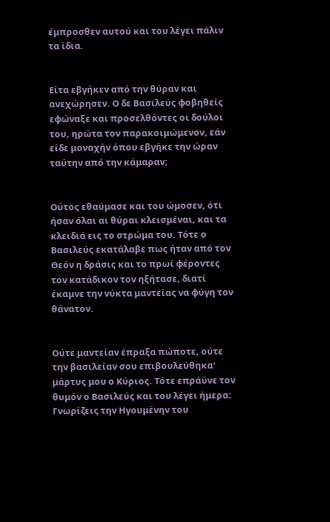έμπροσθεν αυτού και του λέγει πάλιν τα ίδια.


Είτα εβγήκεν από την θύραν και ανεχώρησεν. Ο δε Βασιλεύς φοβηθείς εφώναξε και προσελθόντες οι δούλοι του, ηρώτα τον παρακοιμώμενον, εάν είδε μοναχήν όπου εβγήκε την ώραν ταύτην από την κάμαραν;


Ούτος εθαύμασε και του ώμοσεν, ότι ήσαν όλαι αι θύραι κλεισμέναι, και τα κλειδιά εις το στρώμα του. Τότε ο Βασιλεύς εκατάλαβε πως ήταν από τον Θεόν η δράσις και το πρωί φέροντες τον κατάδικον τον ηξήτασε, διατί έκαμνε την νύκτα μαντείας να φύγη τον θάνατον.


Ούτε μαντείαν έπραξα πώποτε, ούτε την βασιλείαν σου επιβουλεύθηκα' μάρτυς μου ο Κύριος. Τότε επράϋνε τον θυμόν ο Βασιλεύς και του λέγει ήμερα: Γνωρίζεις την Ηγουμένην του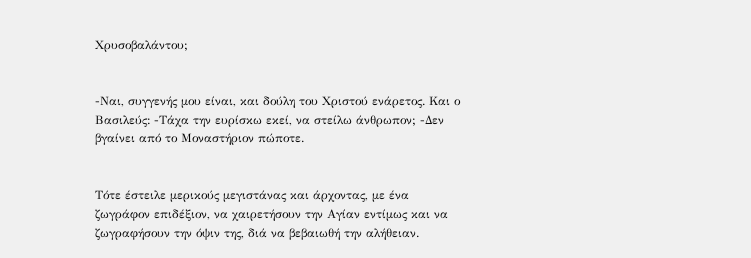Χρυσοβαλάντου;


-Ναι, συγγενής μου είναι, και δούλη του Χριστού ενάρετος. Και ο Βασιλεύς: -Τάχα την ευρίσκω εκεί, να στείλω άνθρωπον; -Δεν βγαίνει από το Μοναστήριον πώποτε.


Τότε έστειλε μερικούς μεγιστάνας και άρχοντας, με ένα ζωγράφον επιδέξιον, να χαιρετήσουν την Αγίαν εντίμως και να ζωγραφήσουν την όψιν της, διά να βεβαιωθή την αλήθειαν.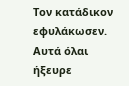Τον κατάδικον εφυλάκωσεν. Αυτά όλαι ήξευρε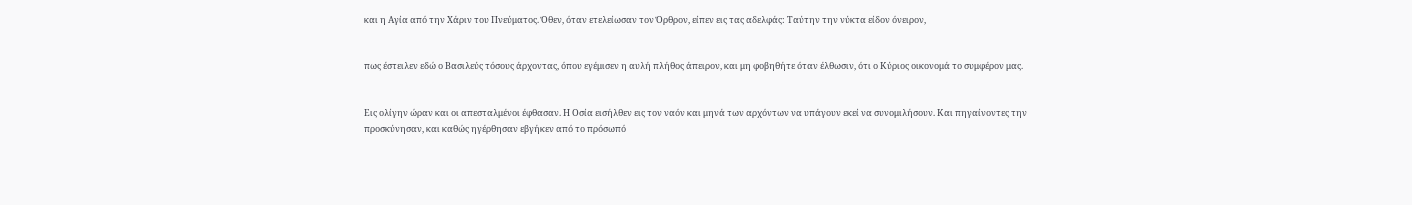και η Αγία από την Χάριν του Πνεύματος. Όθεν, όταν ετελείωσαν τον Όρθρον, είπεν εις τας αδελφάς: Ταύτην την νύκτα είδον όνειρον,


πως έστειλεν εδώ ο Βασιλεύς τόσους άρχοντας, όπου εγέμισεν η αυλή πλήθος άπειρον, και μη φοβηθήτε όταν έλθωσιν, ότι ο Κύριος οικονομά το συμφέρον μας.


Εις ολίγην ώραν και οι απεσταλμένοι έφθασαν. Η Οσία εισήλθεν εις τον ναόν και μηνά των αρχόντων να υπάγουν εκεί να συνομιλήσουν. Και πηγαίνοντες την προσκύνησαν, και καθώς ηγέρθησαν εβγήκεν από το πρόσωπό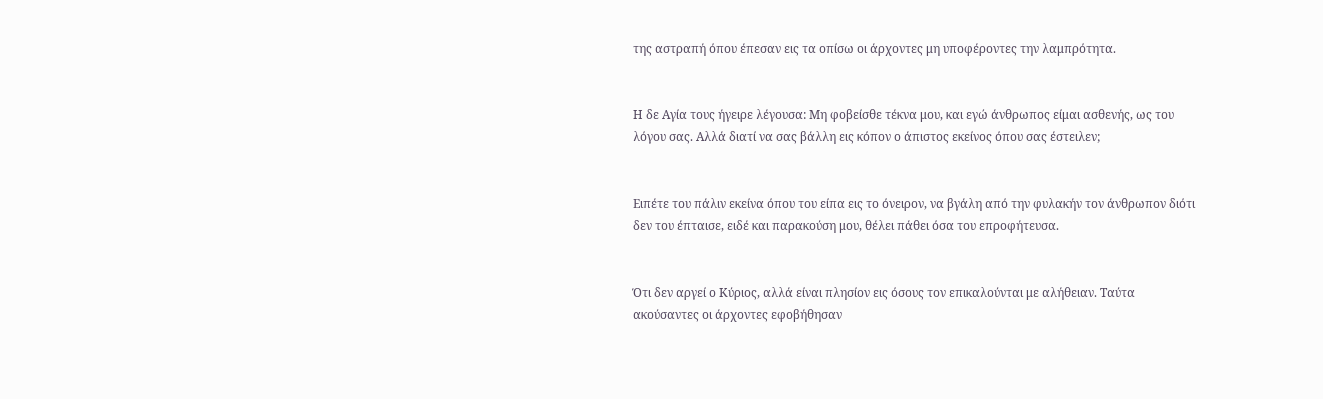της αστραπή όπου έπεσαν εις τα οπίσω οι άρχοντες μη υποφέροντες την λαμπρότητα.


Η δε Αγία τους ήγειρε λέγουσα: Μη φοβείσθε τέκνα μου, και εγώ άνθρωπος είμαι ασθενής, ως του λόγου σας. Αλλά διατί να σας βάλλη εις κόπον ο άπιστος εκείνος όπου σας έστειλεν;


Ειπέτε του πάλιν εκείνα όπου του είπα εις το όνειρον, να βγάλη από την φυλακήν τον άνθρωπον διότι δεν του έπταισε, ειδέ και παρακούση μου, θέλει πάθει όσα του επροφήτευσα.


Ότι δεν αργεί ο Κύριος, αλλά είναι πλησίον εις όσους τον επικαλούνται με αλήθειαν. Ταύτα ακούσαντες οι άρχοντες εφοβήθησαν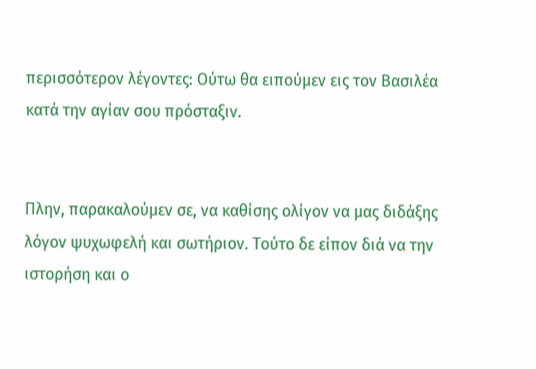περισσότερον λέγοντες: Ούτω θα ειπούμεν εις τον Βασιλέα κατά την αγίαν σου πρόσταξιν.


Πλην, παρακαλούμεν σε, να καθίσης ολίγον να μας διδάξης λόγον ψυχωφελή και σωτήριον. Τούτο δε είπον διά να την ιστορήση και ο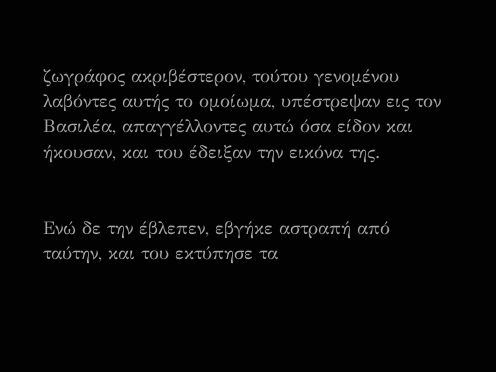ζωγράφος ακριβέστερον, τούτου γενομένου λαβόντες αυτής το ομοίωμα, υπέστρεψαν εις τον Βασιλέα, απαγγέλλοντες αυτώ όσα είδον και ήκουσαν, και του έδειξαν την εικόνα της.


Ενώ δε την έβλεπεν, εβγήκε αστραπή από ταύτην, και του εκτύπησε τα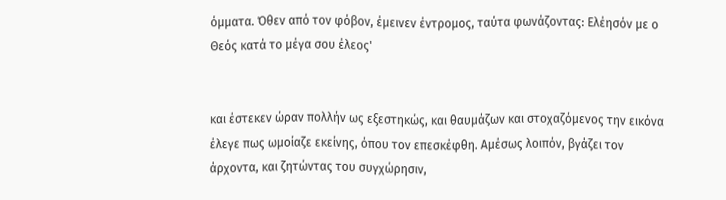όμματα. Όθεν από τον φόβον, έμεινεν έντρομος, ταύτα φωνάζοντας: Ελέησόν με ο Θεός κατά το μέγα σου έλεος'


και έστεκεν ώραν πολλήν ως εξεστηκώς, και θαυμάζων και στοχαζόμενος την εικόνα έλεγε πως ωμοίαζε εκείνης, όπου τον επεσκέφθη. Αμέσως λοιπόν, βγάζει τον άρχοντα, και ζητώντας του συγχώρησιν,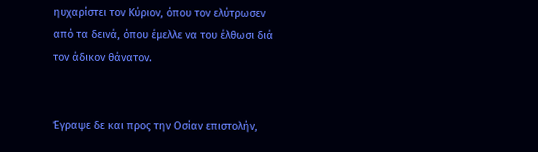ηυχαρίστει τον Κύριον, όπου τον ελύτρωσεν από τα δεινά, όπου έμελλε να του έλθωσι διά τον άδικον θάνατον.


Έγραψε δε και προς την Οσίαν επιστολήν,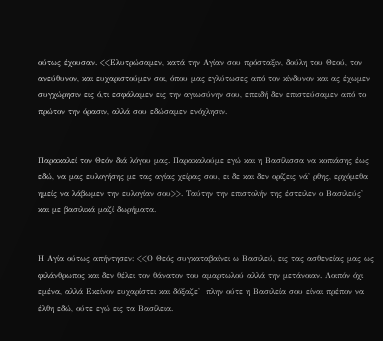ούτως έχουσαν. <<Ελυτρώσαμεν, κατά την Αγίαν σου πρόσταξιν, δούλη του Θεού, τον ανεύθυνον, και ευχαριστούμεν σοι, όπου μας εγλύτωσες από τον κίνδυνον και ας έχωμεν συγχώρησιν εις ό,τι εσφάλαμεν εις την αγιωσύνην σου, επειδή δεν επιστεύσαμεν από το πρώτον την όρασιν, αλλά σου εδώσαμεν ενόχλησιν.


Παρακαλεί τον Θεόν διά λόγου μας. Παρακαλούμε εγώ και η Βασίλισσα να κοπιάσης έως εδώ, να μας ευλογήσης με τας αγίας χείρας σου, ει δε και δεν ορίζεις νά' ρθης, ερχόμεθα ημείς να λάβωμεν την ευλογίαν σου>>. Ταύτην την επιστολήν της έστειλεν ο Βασιλεύς' και με βασιλικά μαζί δωρήματα.


Η Αγία ούτως απήντησεν: <<Ο Θεός συγκαταβαίνει ω Βασιλεύ, εις τας ασθενείας μας ως φιλάνθρωπος και δεν θέλει τον θάνατον του αμαρτωλού αλλά την μετάνοιαν. Λοιπόν όχι εμένα, αλλά Εκείνον ευχαρίστει και δόξαζε'  πλην ούτε η Βασιλεία σου είναι πρέπον να έλθη εδώ, ούτε εγώ εις τα Βασίλεια.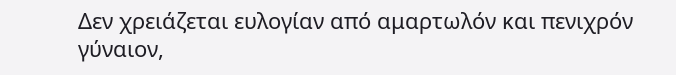Δεν χρειάζεται ευλογίαν από αμαρτωλόν και πενιχρόν γύναιον,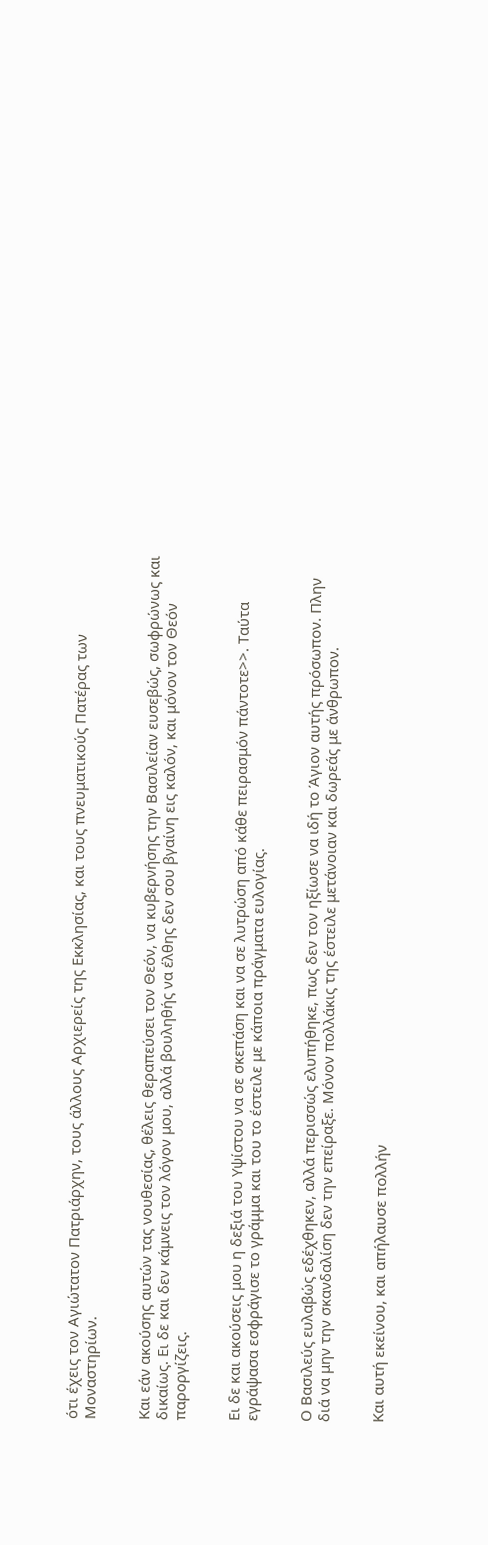ότι έχεις τον Αγιώτατον Πατριάρχην, τους άλλους Αρχιερείς της Εκκλησίας, και τους πνευματικούς Πατέρας των Μοναστηρίων.


Και εάν ακούσης αυτών τας νουθεσίας, θέλεις θεραπεύσει τον Θεόν, να κυβερνήσης την Βασιλείαν ευσεβώς, σωφρώνως και δικαίως. Ει δε και δεν κάμνεις τον λόγον μου, αλλά βουληθής να έλθης δεν σου βγαίνη εις καλόν, και μόνον τον Θεόν παροργίζεις.


Ει δε και ακούσεις μου η δεξιά του Υψίστου να σε σκεπάση και να σε λυτρώση από κάθε πειρασμόν πάντοτε>>. Ταύτα εγράψασα εσφράγισε το γράμμα και του το έστειλε με κάποια πράγματα ευλογίας.


Ο Βασιλεύς ευλαβώς εδέχθηκεν, αλλά περισσώς ελυπήθηκε, πως δεν τον ηξίωσε να ιδή το Άγιον αυτής πρόσωπον. Πλην διά να μην την σκανδαλίση δεν την επείραξε. Μόνον πολλάκις της έστειλε μετάνοιαν και δωρεάς με άνθρωπον.


Και αυτή εκείνου, και απήλαυσε πολλήν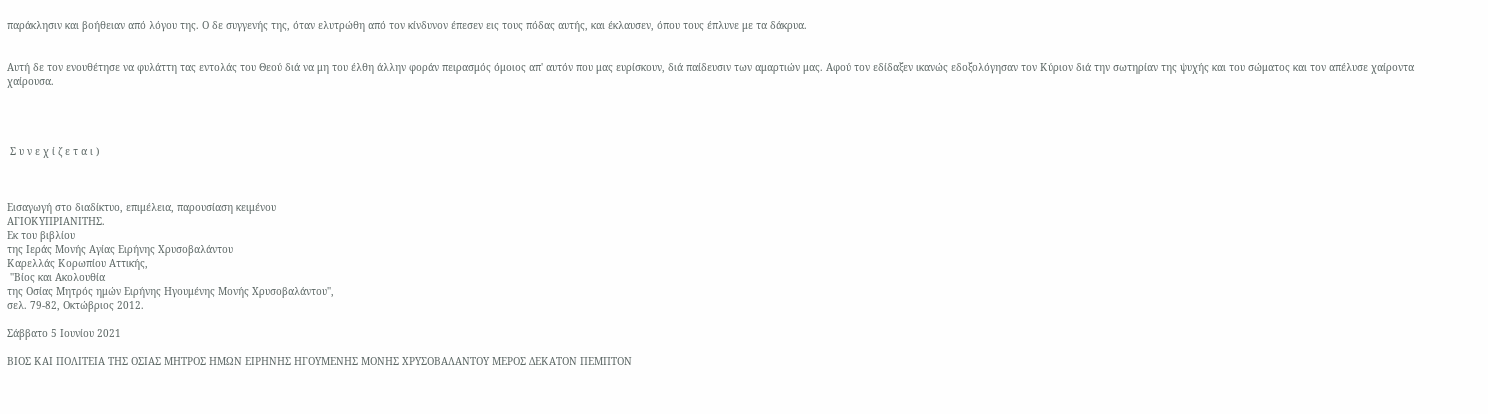παράκλησιν και βοήθειαν από λόγου της. Ο δε συγγενής της, όταν ελυτρώθη από τον κίνδυνον έπεσεν εις τους πόδας αυτής, και έκλαυσεν, όπου τους έπλυνε με τα δάκρυα.


Αυτή δε τον ενουθέτησε να φυλάττη τας εντολάς του Θεού διά να μη του έλθη άλλην φοράν πειρασμός όμοιος απ' αυτόν που μας ευρίσκουν, διά παίδευσιν των αμαρτιών μας. Αφού τον εδίδαξεν ικανώς εδοξολόγησαν τον Κύριον διά την σωτηρίαν της ψυχής και του σώματος και τον απέλυσε χαίροντα χαίρουσα.




 Σ υ ν ε χ ί ζ ε τ α ι )



Εισαγωγή στο διαδίκτυο, επιμέλεια, παρουσίαση κειμένου
ΑΓΙΟΚΥΠΡΙΑΝΙΤΗΣ.
Εκ του βιβλίου
της Ιεράς Μονής Αγίας Ειρήνης Χρυσοβαλάντου
Καρελλάς Κορωπίου Αττικής,
 ''Βίος και Ακολουθία
της Οσίας Μητρός ημών Ειρήνης Ηγουμένης Μονής Χρυσοβαλάντου'',
σελ. 79-82, Οκτώβριος 2012.

Σάββατο 5 Ιουνίου 2021

ΒΙΟΣ ΚΑΙ ΠΟΛΙΤΕΙΑ ΤΗΣ ΟΣΙΑΣ ΜΗΤΡΟΣ ΗΜΩΝ ΕΙΡΗΝΗΣ ΗΓΟΥΜΕΝΗΣ ΜΟΝΗΣ ΧΡΥΣΟΒΑΛΑΝΤΟΥ ΜΕΡΟΣ ΔΕΚΑΤΟΝ ΠΕΜΠΤΟΝ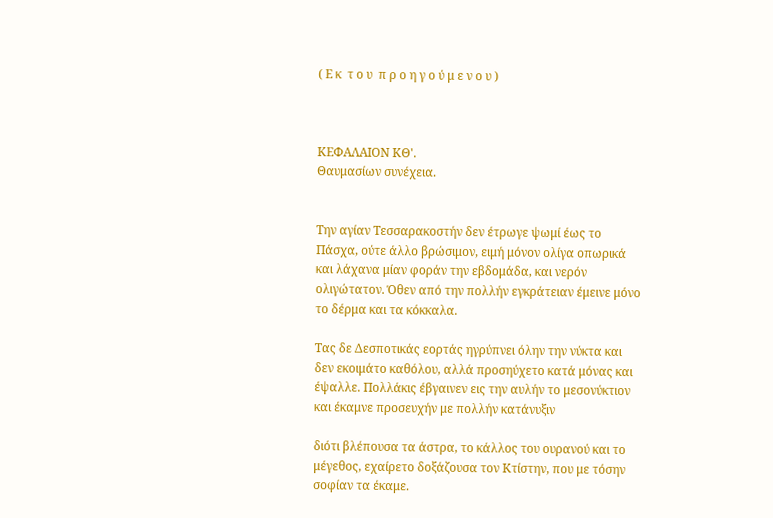( Ε κ  τ ο υ  π ρ ο η γ ο ύ μ ε ν ο υ )



ΚΕΦΑΛΑΙΟΝ ΚΘ'.
Θαυμασίων συνέχεια.


Την αγίαν Τεσσαρακοστήν δεν έτρωγε ψωμί έως το Πάσχα, ούτε άλλο βρώσιμον, ειμή μόνον ολίγα οπωρικά και λάχανα μίαν φοράν την εβδομάδα, και νερόν ολιγώτατον. Όθεν από την πολλήν εγκράτειαν έμεινε μόνο το δέρμα και τα κόκκαλα.

Τας δε Δεσποτικάς εορτάς ηγρύπνει όλην την νύκτα και δεν εκοιμάτο καθόλου, αλλά προσηύχετο κατά μόνας και έψαλλε. Πολλάκις έβγαινεν εις την αυλήν το μεσονύκτιον και έκαμνε προσευχήν με πολλήν κατάνυξιν

διότι βλέπουσα τα άστρα, το κάλλος του ουρανού και το μέγεθος, εχαίρετο δοξάζουσα τον Κτίστην, που με τόσην σοφίαν τα έκαμε.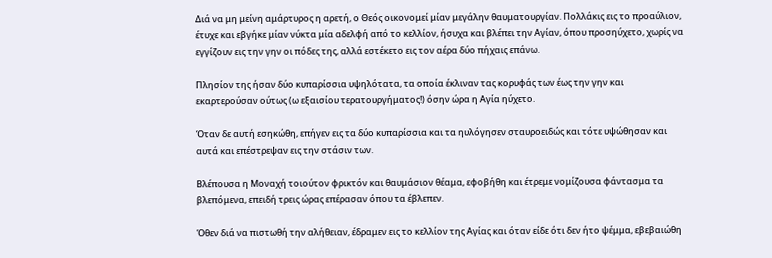Διά να μη μείνη αμάρτυρος η αρετή, ο Θεός οικονομεί μίαν μεγάλην θαυματουργίαν. Πολλάκις εις το προαύλιον, έτυχε και εβγήκε μίαν νύκτα μία αδελφή από το κελλίον, ήσυχα και βλέπει την Αγίαν, όπου προσηύχετο, χωρίς να εγγίζουν εις την γην οι πόδες της, αλλά εστέκετο εις τον αέρα δύο πήχαις επάνω.

Πλησίον της ήσαν δύο κυπαρίσσια υψηλότατα, τα οποία έκλιναν τας κορυφάς των έως την γην και εκαρτερούσαν ούτως (ω εξαισίου τερατουργήματος!) όσην ώρα η Αγία ηύχετο.

Όταν δε αυτή εσηκώθη, επήγεν εις τα δύο κυπαρίσσια και τα ηυλόγησεν σταυροειδώς και τότε υψώθησαν και αυτά και επέστρεψαν εις την στάσιν των.

Βλέπουσα η Μοναχή τοιούτον φρικτόν και θαυμάσιον θέαμα, εφοβήθη και έτρεμε νομίζουσα φάντασμα τα βλεπόμενα, επειδή τρεις ώρας επέρασαν όπου τα έβλεπεν.

Όθεν διά να πιστωθή την αλήθειαν, έδραμεν εις το κελλίον της Αγίας και όταν είδε ότι δεν ήτο ψέμμα, εβεβαιώθη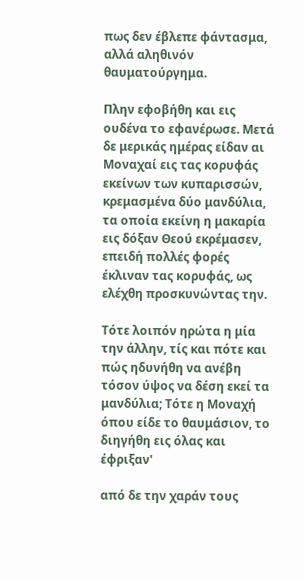πως δεν έβλεπε φάντασμα, αλλά αληθινόν θαυματούργημα.

Πλην εφοβήθη και εις ουδένα το εφανέρωσε. Μετά δε μερικάς ημέρας είδαν αι Μοναχαί εις τας κορυφάς εκείνων των κυπαρισσών, κρεμασμένα δύο μανδύλια, τα οποία εκείνη η μακαρία εις δόξαν Θεού εκρέμασεν, επειδή πολλές φορές έκλιναν τας κορυφάς, ως ελέχθη προσκυνώντας την.

Τότε λοιπόν ηρώτα η μία την άλλην, τίς και πότε και πώς ηδυνήθη να ανέβη τόσον ύψος να δέση εκεί τα μανδύλια; Τότε η Μοναχή όπου είδε το θαυμάσιον, το διηγήθη εις όλας και έφριξαν'

από δε την χαράν τους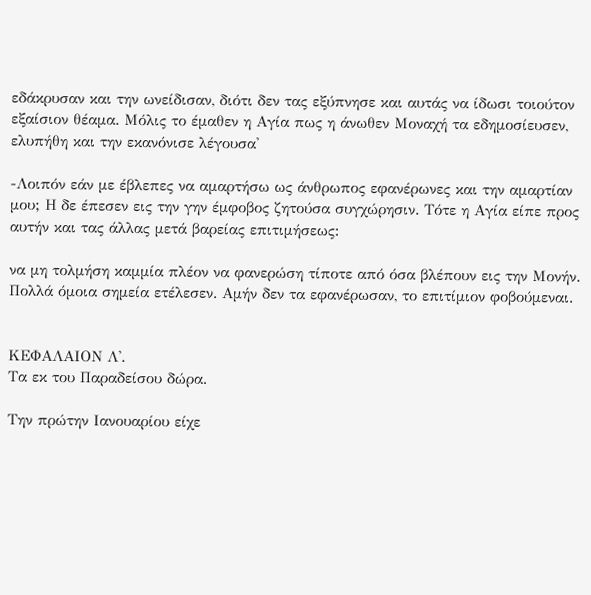εδάκρυσαν και την ωνείδισαν, διότι δεν τας εξύπνησε και αυτάς να ίδωσι τοιούτον εξαίσιον θέαμα. Μόλις το έμαθεν η Αγία πως η άνωθεν Μοναχή τα εδημοσίευσεν, ελυπήθη και την εκανόνισε λέγουσα'

-Λοιπόν εάν με έβλεπες να αμαρτήσω ως άνθρωπος εφανέρωνες και την αμαρτίαν μου; Η δε έπεσεν εις την γην έμφοβος ζητούσα συγχώρησιν. Τότε η Αγία είπε προς αυτήν και τας άλλας μετά βαρείας επιτιμήσεως:

να μη τολμήση καμμία πλέον να φανερώση τίποτε από όσα βλέπουν εις την Μονήν. Πολλά όμοια σημεία ετέλεσεν. Αμήν δεν τα εφανέρωσαν, το επιτίμιον φοβούμεναι.


ΚΕΦΑΛΑΙΟΝ Λ'.
Τα εκ του Παραδείσου δώρα.

Την πρώτην Ιανουαρίου είχε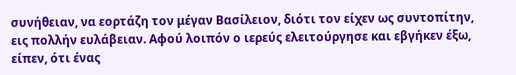συνήθειαν, να εορτάζη τον μέγαν Βασίλειον, διότι τον είχεν ως συντοπίτην, εις πολλήν ευλάβειαν. Αφού λοιπόν ο ιερεύς ελειτούργησε και εβγήκεν έξω, είπεν, ότι ένας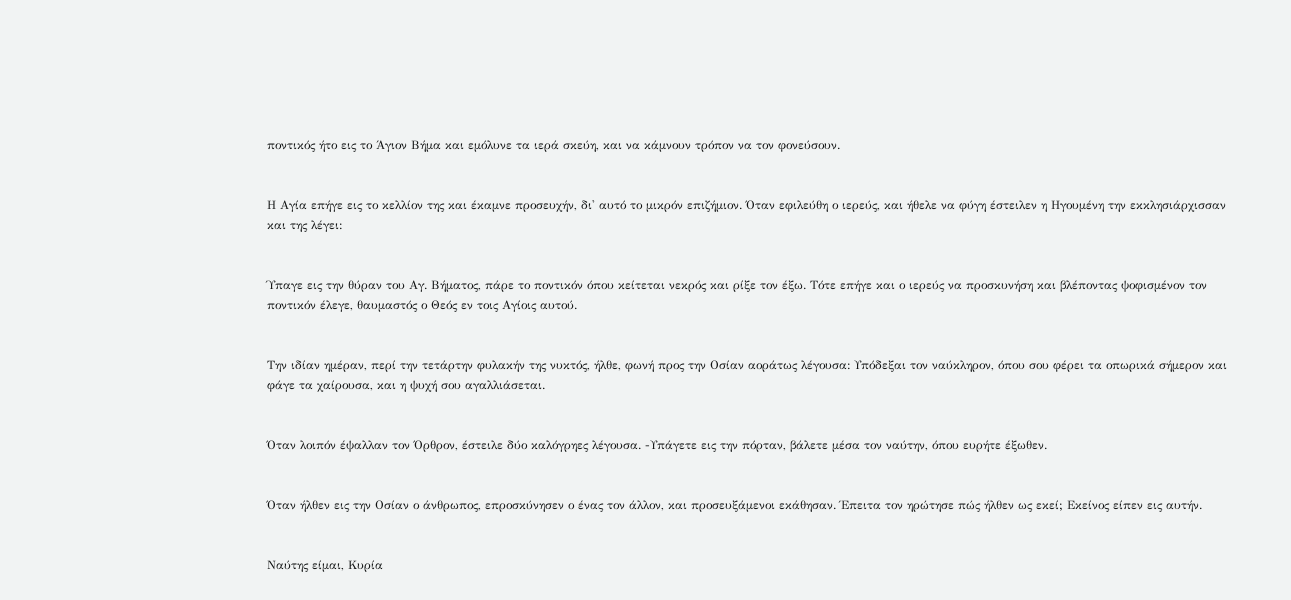ποντικός ήτο εις το Άγιον Βήμα και εμόλυνε τα ιερά σκεύη, και να κάμνουν τρόπον να τον φονεύσουν.


Η Αγία επήγε εις το κελλίον της και έκαμνε προσευχήν, δι' αυτό το μικρόν επιζήμιον. Όταν εφιλεύθη ο ιερεύς, και ήθελε να φύγη έστειλεν η Ηγουμένη την εκκλησιάρχισσαν και της λέγει:


Ύπαγε εις την θύραν του Αγ. Βήματος, πάρε το ποντικόν όπου κείτεται νεκρός και ρίξε τον έξω. Τότε επήγε και ο ιερεύς να προσκυνήση και βλέποντας ψοφισμένον τον ποντικόν έλεγε, θαυμαστός ο Θεός εν τοις Αγίοις αυτού.


Την ιδίαν ημέραν, περί την τετάρτην φυλακήν της νυκτός, ήλθε, φωνή προς την Οσίαν αοράτως λέγουσα: Υπόδεξαι τον ναύκληρον, όπου σου φέρει τα οπωρικά σήμερον και φάγε τα χαίρουσα, και η ψυχή σου αγαλλιάσεται.


Όταν λοιπόν έψαλλαν τον Όρθρον, έστειλε δύο καλόγρηες λέγουσα. -Υπάγετε εις την πόρταν, βάλετε μέσα τον ναύτην, όπου ευρήτε έξωθεν.


Όταν ήλθεν εις την Οσίαν ο άνθρωπος, επροσκύνησεν ο ένας τον άλλον, και προσευξάμενοι εκάθησαν. Έπειτα τον ηρώτησε πώς ήλθεν ως εκεί; Εκείνος είπεν εις αυτήν.


Ναύτης είμαι, Κυρία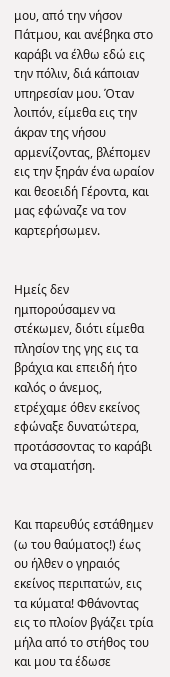μου, από την νήσον Πάτμου, και ανέβηκα στο καράβι να έλθω εδώ εις την πόλιν, διά κάποιαν υπηρεσίαν μου. Όταν λοιπόν, είμεθα εις την άκραν της νήσου αρμενίζοντας, βλέπομεν εις την ξηράν ένα ωραίον και θεοειδή Γέροντα, και μας εφώναζε να τον καρτερήσωμεν.


Ημείς δεν ημπορούσαμεν να στέκωμεν, διότι είμεθα πλησίον της γης εις τα βράχια και επειδή ήτο καλός ο άνεμος, ετρέχαμε όθεν εκείνος εφώναξε δυνατώτερα, προτάσσοντας το καράβι να σταματήση.


Και παρευθύς εστάθημεν (ω του θαύματος!) έως ου ήλθεν ο γηραιός εκείνος περιπατών, εις τα κύματα! Φθάνοντας εις το πλοίον βγάζει τρία μήλα από το στήθος του και μου τα έδωσε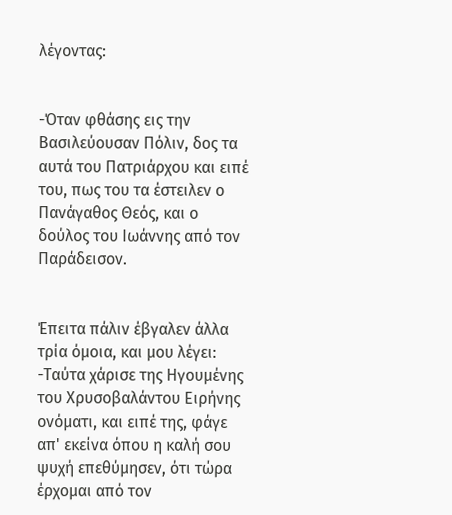λέγοντας:


-Όταν φθάσης εις την Βασιλεύουσαν Πόλιν, δος τα αυτά του Πατριάρχου και ειπέ του, πως του τα έστειλεν ο Πανάγαθος Θεός, και ο δούλος του Ιωάννης από τον Παράδεισον.


Έπειτα πάλιν έβγαλεν άλλα τρία όμοια, και μου λέγει: -Ταύτα χάρισε της Ηγουμένης του Χρυσοβαλάντου Ειρήνης ονόματι, και ειπέ της, φάγε απ' εκείνα όπου η καλή σου ψυχή επεθύμησεν, ότι τώρα έρχομαι από τον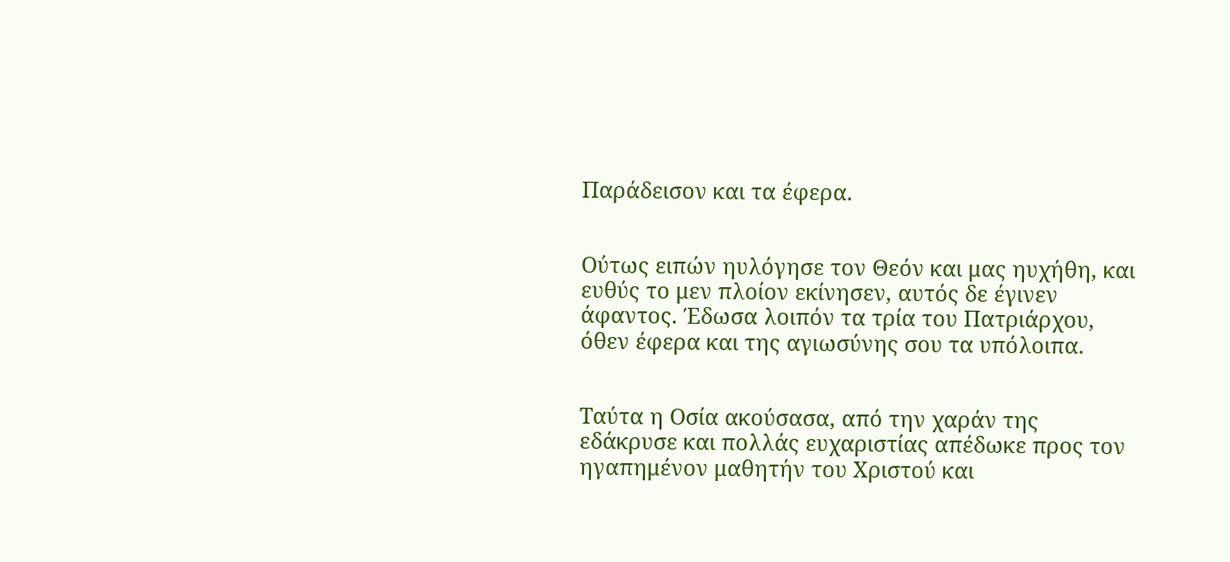Παράδεισον και τα έφερα.


Ούτως ειπών ηυλόγησε τον Θεόν και μας ηυχήθη, και ευθύς το μεν πλοίον εκίνησεν, αυτός δε έγινεν άφαντος. Έδωσα λοιπόν τα τρία του Πατριάρχου, όθεν έφερα και της αγιωσύνης σου τα υπόλοιπα.


Ταύτα η Οσία ακούσασα, από την χαράν της εδάκρυσε και πολλάς ευχαριστίας απέδωκε προς τον ηγαπημένον μαθητήν του Χριστού και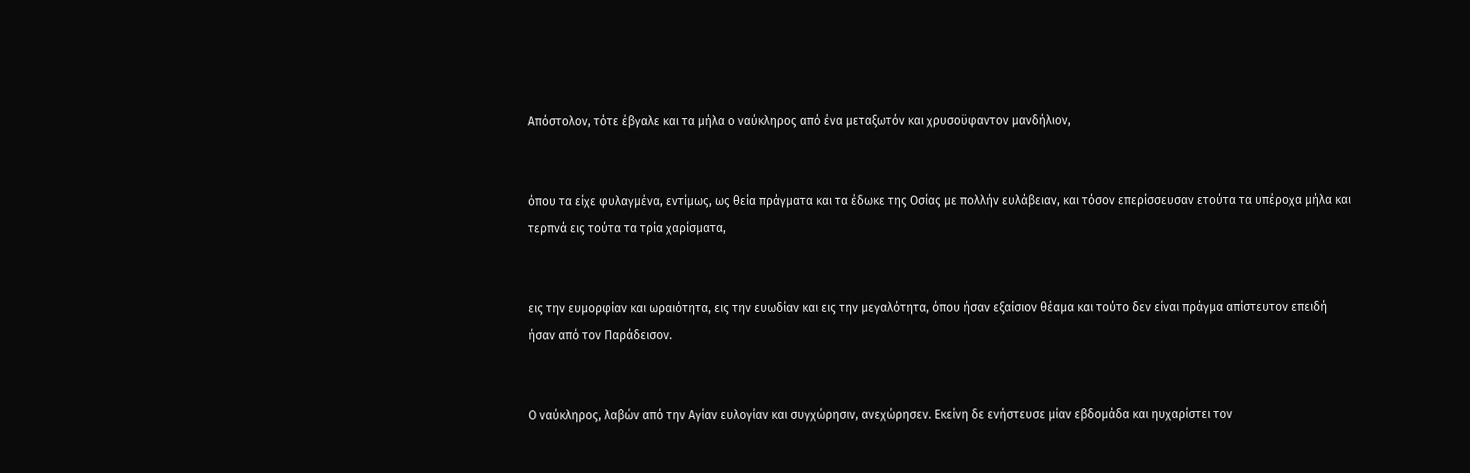Απόστολον, τότε έβγαλε και τα μήλα ο ναύκληρος από ένα μεταξωτόν και χρυσοϋφαντον μανδήλιον,


όπου τα είχε φυλαγμένα, εντίμως, ως θεία πράγματα και τα έδωκε της Οσίας με πολλήν ευλάβειαν, και τόσον επερίσσευσαν ετούτα τα υπέροχα μήλα και τερπνά εις τούτα τα τρία χαρίσματα,


εις την ευμορφίαν και ωραιότητα, εις την ευωδίαν και εις την μεγαλότητα, όπου ήσαν εξαίσιον θέαμα και τούτο δεν είναι πράγμα απίστευτον επειδή ήσαν από τον Παράδεισον.


Ο ναύκληρος, λαβών από την Αγίαν ευλογίαν και συγχώρησιν, ανεχώρησεν. Εκείνη δε ενήστευσε μίαν εβδομάδα και ηυχαρίστει τον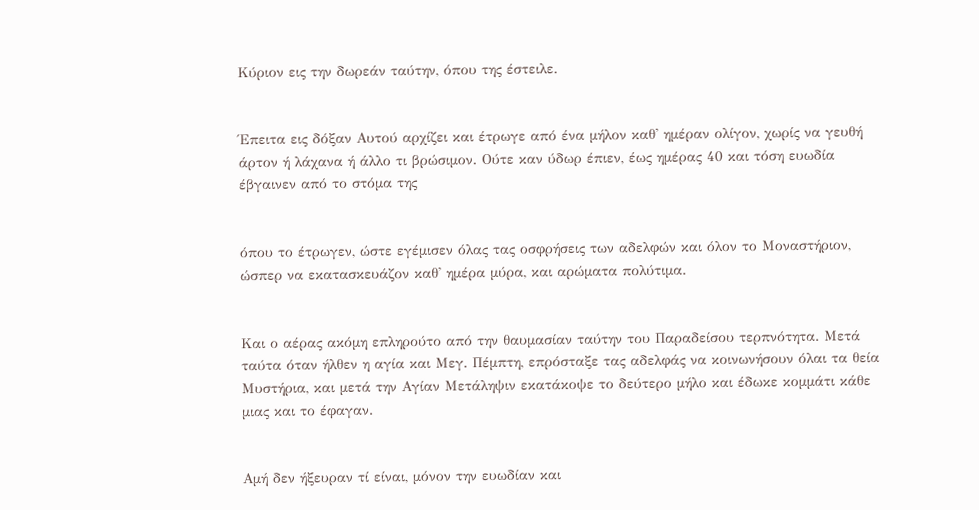Κύριον εις την δωρεάν ταύτην, όπου της έστειλε.


Έπειτα εις δόξαν Αυτού αρχίζει και έτρωγε από ένα μήλον καθ' ημέραν ολίγον, χωρίς να γευθή άρτον ή λάχανα ή άλλο τι βρώσιμον. Ούτε καν ύδωρ έπιεν, έως ημέρας 40 και τόση ευωδία έβγαινεν από το στόμα της


όπου το έτρωγεν, ώστε εγέμισεν όλας τας οσφρήσεις των αδελφών και όλον το Μοναστήριον, ώσπερ να εκατασκευάζον καθ' ημέρα μύρα, και αρώματα πολύτιμα.


Και ο αέρας ακόμη επληρούτο από την θαυμασίαν ταύτην του Παραδείσου τερπνότητα. Μετά ταύτα όταν ήλθεν η αγία και Μεγ. Πέμπτη, επρόσταξε τας αδελφάς να κοινωνήσουν όλαι τα θεία Μυστήρια, και μετά την Αγίαν Μετάληψιν εκατάκοψε το δεύτερο μήλο και έδωκε κομμάτι κάθε μιας και το έφαγαν.


Αμή δεν ήξευραν τί είναι, μόνον την ευωδίαν και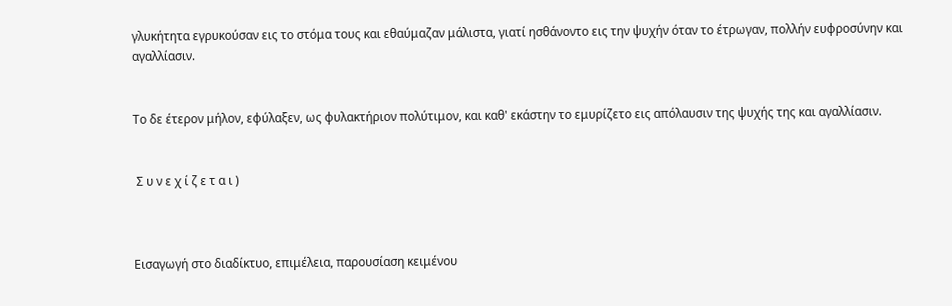γλυκήτητα εγρυκούσαν εις το στόμα τους και εθαύμαζαν μάλιστα, γιατί ησθάνοντο εις την ψυχήν όταν το έτρωγαν, πολλήν ευφροσύνην και αγαλλίασιν.


Το δε έτερον μήλον, εφύλαξεν, ως φυλακτήριον πολύτιμον, και καθ' εκάστην το εμυρίζετο εις απόλαυσιν της ψυχής της και αγαλλίασιν.


 Σ υ ν ε χ ί ζ ε τ α ι )



Εισαγωγή στο διαδίκτυο, επιμέλεια, παρουσίαση κειμένου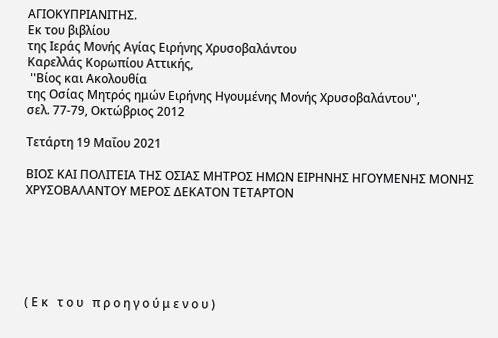ΑΓΙΟΚΥΠΡΙΑΝΙΤΗΣ.
Εκ του βιβλίου
της Ιεράς Μονής Αγίας Ειρήνης Χρυσοβαλάντου
Καρελλάς Κορωπίου Αττικής,
 ''Βίος και Ακολουθία
της Οσίας Μητρός ημών Ειρήνης Ηγουμένης Μονής Χρυσοβαλάντου'',
σελ. 77-79, Οκτώβριος 2012

Τετάρτη 19 Μαΐου 2021

ΒΙΟΣ ΚΑΙ ΠΟΛΙΤΕΙΑ ΤΗΣ ΟΣΙΑΣ ΜΗΤΡΟΣ ΗΜΩΝ ΕΙΡΗΝΗΣ ΗΓΟΥΜΕΝΗΣ ΜΟΝΗΣ ΧΡΥΣΟΒΑΛΑΝΤΟΥ ΜΕΡΟΣ ΔΕΚΑΤΟΝ ΤΕΤΑΡΤΟΝ






( Ε κ   τ ο υ   π ρ ο η γ ο ύ μ ε ν ο υ )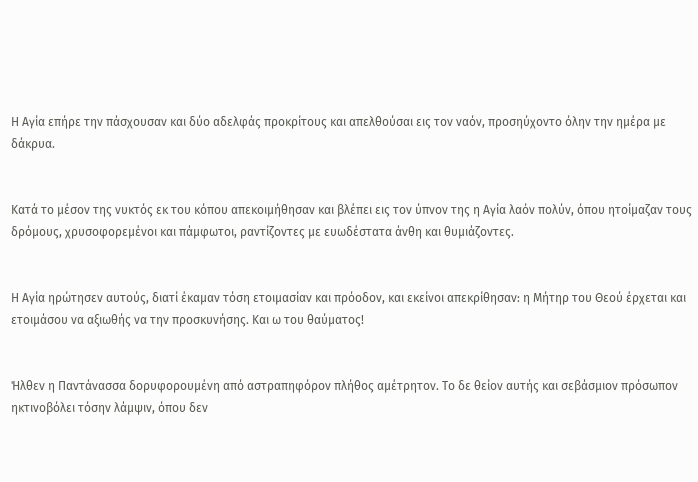Η Αγία επήρε την πάσχουσαν και δύο αδελφάς προκρίτους και απελθούσαι εις τον ναόν, προσηύχοντο όλην την ημέρα με δάκρυα.


Κατά το μέσον της νυκτός εκ του κόπου απεκοιμήθησαν και βλέπει εις τον ύπνον της η Αγία λαόν πολύν, όπου ητοίμαζαν τους δρόμους, χρυσοφορεμένοι και πάμφωτοι, ραντίζοντες με ευωδέστατα άνθη και θυμιάζοντες.


Η Αγία ηρώτησεν αυτούς, διατί έκαμαν τόση ετοιμασίαν και πρόοδον, και εκείνοι απεκρίθησαν: η Μήτηρ του Θεού έρχεται και ετοιμάσου να αξιωθής να την προσκυνήσης. Και ω του θαύματος!


Ήλθεν η Παντάνασσα δορυφορουμένη από αστραπηφόρον πλήθος αμέτρητον. Το δε θείον αυτής και σεβάσμιον πρόσωπον ηκτινοβόλει τόσην λάμψιν, όπου δεν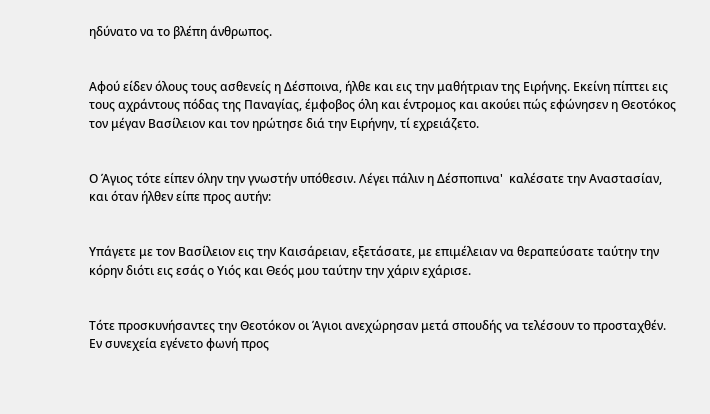ηδύνατο να το βλέπη άνθρωπος.


Αφού είδεν όλους τους ασθενείς η Δέσποινα, ήλθε και εις την μαθήτριαν της Ειρήνης. Εκείνη πίπτει εις τους αχράντους πόδας της Παναγίας, έμφοβος όλη και έντρομος και ακούει πώς εφώνησεν η Θεοτόκος τον μέγαν Βασίλειον και τον ηρώτησε διά την Ειρήνην, τί εχρειάζετο.


Ο Άγιος τότε είπεν όλην την γνωστήν υπόθεσιν. Λέγει πάλιν η Δέσποπινα'  καλέσατε την Αναστασίαν, και όταν ήλθεν είπε προς αυτήν:


Υπάγετε με τον Βασίλειον εις την Καισάρειαν, εξετάσατε, με επιμέλειαν να θεραπεύσατε ταύτην την κόρην διότι εις εσάς ο Υιός και Θεός μου ταύτην την χάριν εχάρισε.


Τότε προσκυνήσαντες την Θεοτόκον οι Άγιοι ανεχώρησαν μετά σπουδής να τελέσουν το προσταχθέν. Εν συνεχεία εγένετο φωνή προς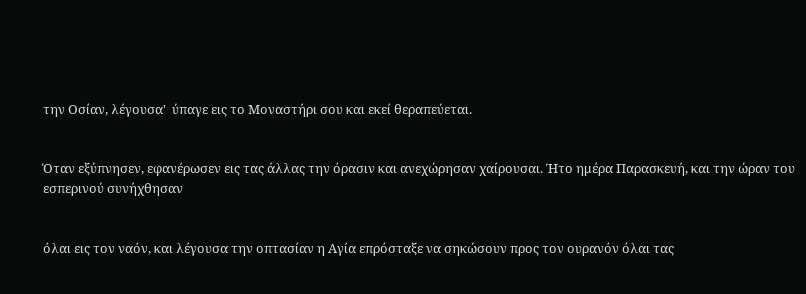την Οσίαν, λέγουσα'  ύπαγε εις το Μοναστήρι σου και εκεί θεραπεύεται.


Όταν εξύπνησεν, εφανέρωσεν εις τας άλλας την όρασιν και ανεχώρησαν χαίρουσαι. Ήτο ημέρα Παρασκευή, και την ώραν του εσπερινού συνήχθησαν


όλαι εις τον ναόν, και λέγουσα την οπτασίαν η Αγία επρόσταξε να σηκώσουν προς τον ουρανόν όλαι τας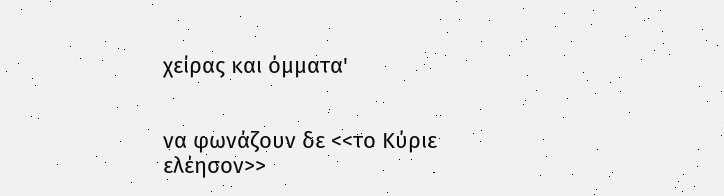χείρας και όμματα'


να φωνάζουν δε <<το Κύριε ελέησον>>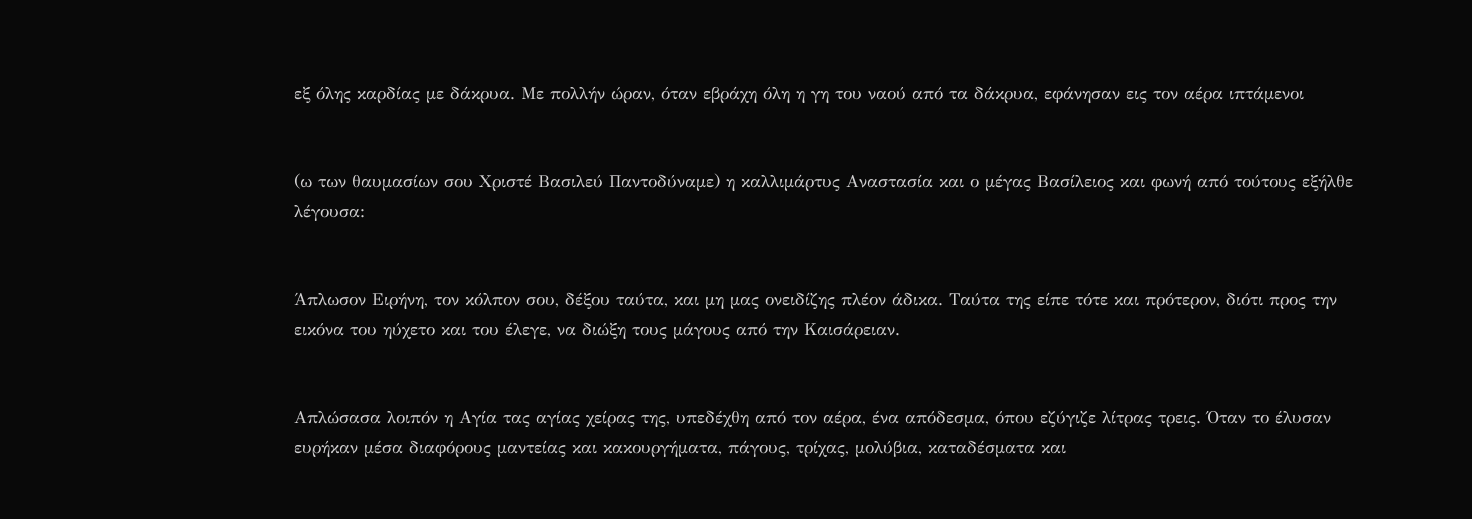εξ όλης καρδίας με δάκρυα. Με πολλήν ώραν, όταν εβράχη όλη η γη του ναού από τα δάκρυα, εφάνησαν εις τον αέρα ιπτάμενοι


(ω των θαυμασίων σου Χριστέ Βασιλεύ Παντοδύναμε) η καλλιμάρτυς Αναστασία και ο μέγας Βασίλειος και φωνή από τούτους εξήλθε λέγουσα:


Άπλωσον Ειρήνη, τον κόλπον σου, δέξου ταύτα, και μη μας ονειδίζης πλέον άδικα. Ταύτα της είπε τότε και πρότερον, διότι προς την εικόνα του ηύχετο και του έλεγε, να διώξη τους μάγους από την Καισάρειαν.


Απλώσασα λοιπόν η Αγία τας αγίας χείρας της, υπεδέχθη από τον αέρα, ένα απόδεσμα, όπου εζύγιζε λίτρας τρεις. Όταν το έλυσαν ευρήκαν μέσα διαφόρους μαντείας και κακουργήματα, πάγους, τρίχας, μολύβια, καταδέσματα και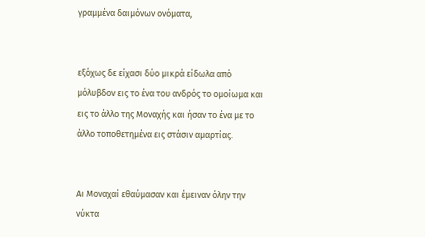γραμμένα δαιμόνων ονόματα,


εξόχως δε είχασι δύο μικρά είδωλα από μόλυβδον εις το ένα του ανδρός το ομοίωμα και εις το άλλο της Μοναχής και ήσαν το ένα με το άλλο τοποθετημένα εις στάσιν αμαρτίας.


Αι Μοναχαί εθαύμασαν και έμειναν όλην την νύκτα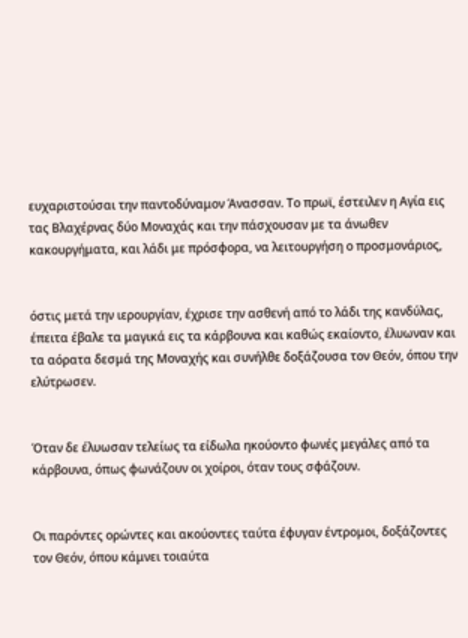ευχαριστούσαι την παντοδύναμον Άνασσαν. Το πρωϊ, έστειλεν η Αγία εις τας Βλαχέρνας δύο Μοναχάς και την πάσχουσαν με τα άνωθεν κακουργήματα, και λάδι με πρόσφορα, να λειτουργήση ο προσμονάριος,


όστις μετά την ιερουργίαν, έχρισε την ασθενή από το λάδι της κανδύλας, έπειτα έβαλε τα μαγικά εις τα κάρβουνα και καθώς εκαίοντο, έλυωναν και τα αόρατα δεσμά της Μοναχής και συνήλθε δοξάζουσα τον Θεόν, όπου την ελύτρωσεν.


Όταν δε έλυωσαν τελείως τα είδωλα ηκούοντο φωνές μεγάλες από τα κάρβουνα, όπως φωνάζουν οι χοίροι, όταν τους σφάζουν.


Οι παρόντες ορώντες και ακούοντες ταύτα έφυγαν έντρομοι, δοξάζοντες τον Θεόν, όπου κάμνει τοιαύτα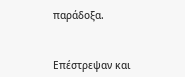παράδοξα.


Επέστρεψαν και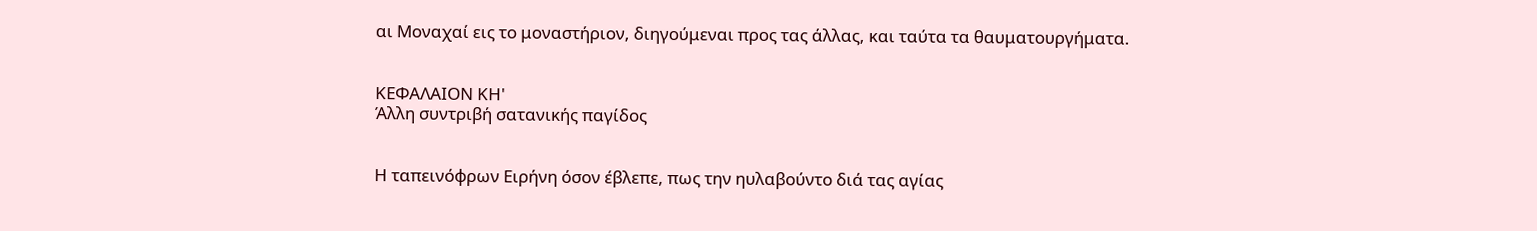αι Μοναχαί εις το μοναστήριον, διηγούμεναι προς τας άλλας, και ταύτα τα θαυματουργήματα.


ΚΕΦΑΛΑΙΟΝ ΚΗ'
Άλλη συντριβή σατανικής παγίδος


Η ταπεινόφρων Ειρήνη όσον έβλεπε, πως την ηυλαβούντο διά τας αγίας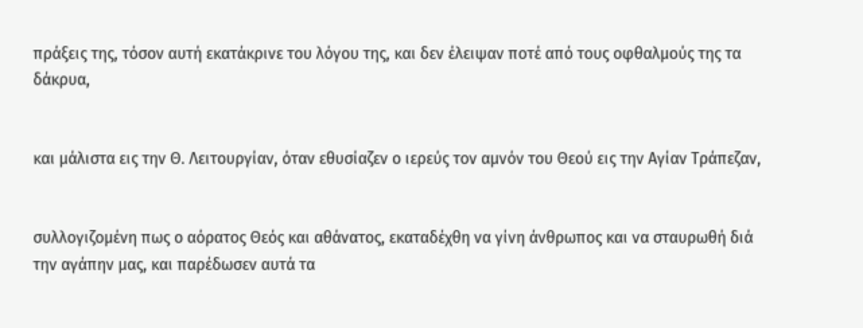πράξεις της, τόσον αυτή εκατάκρινε του λόγου της, και δεν έλειψαν ποτέ από τους οφθαλμούς της τα δάκρυα,


και μάλιστα εις την Θ. Λειτουργίαν, όταν εθυσίαζεν ο ιερεύς τον αμνόν του Θεού εις την Αγίαν Τράπεζαν,


συλλογιζομένη πως ο αόρατος Θεός και αθάνατος, εκαταδέχθη να γίνη άνθρωπος και να σταυρωθή διά την αγάπην μας, και παρέδωσεν αυτά τα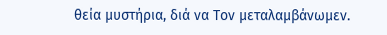θεία μυστήρια, διά να Τον μεταλαμβάνωμεν.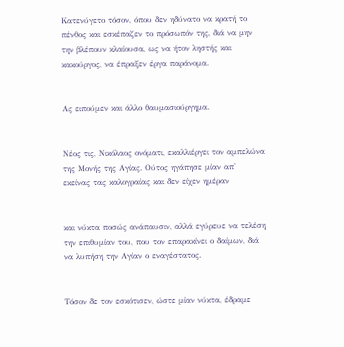Κατενύγετο τόσον, όπου δεν ηδύνατο να κρατή το πένθος και εσκέπαζεν το πρόσωπόν της, διά να μην την βλέπουν κλαίουσα, ως να ήτον ληστής και κακούργος, να έπραξεν έργα παράνομα.


Ας ειπούμεν και άλλο θαυμασιούργημα.


Νέος τις, Νικόλαος ονόματι, εκαλλιέργει τον αμπελώνα της Μονής της Αγίας. Ούτος ηγάπησε μίαν απ' εκείνας τας καλογραίας και δεν είχεν ημέραν


και νύκτα ποσώς ανάπαυσιν, αλλά εγύρευε να τελέση την επιθυμίαν του, που τον επαρακίνει ο δαίμων, διά να λυπήση την Αγίαν ο εναγέστατος.


Τόσον δε τον εσκότισεν, ώστε μίαν νύκτα, έδραμε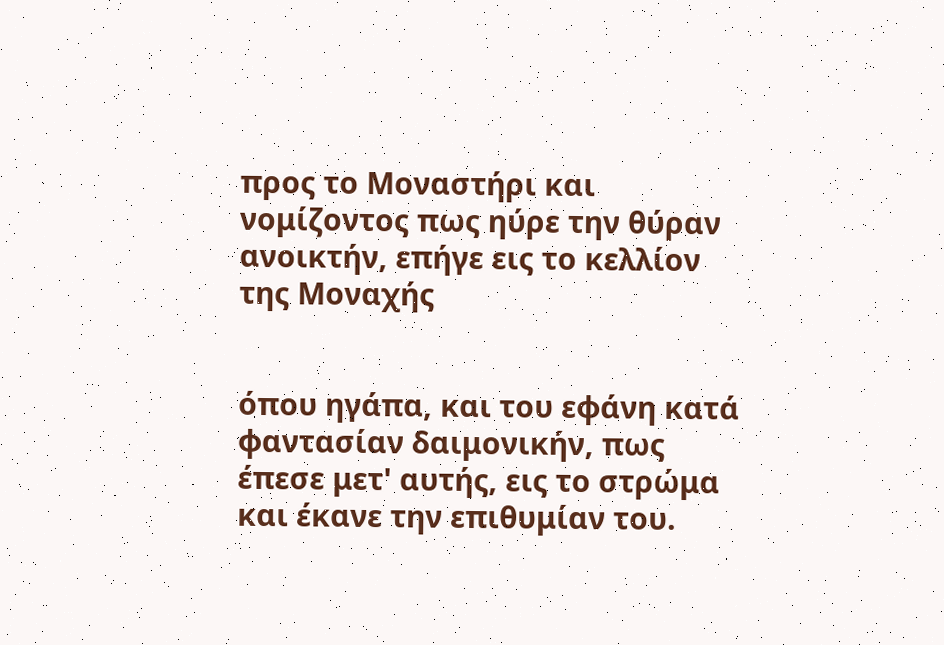προς το Μοναστήρι και νομίζοντος πως ηύρε την θύραν ανοικτήν, επήγε εις το κελλίον της Μοναχής


όπου ηγάπα, και του εφάνη κατά φαντασίαν δαιμονικήν, πως έπεσε μετ' αυτής, εις το στρώμα και έκανε την επιθυμίαν του.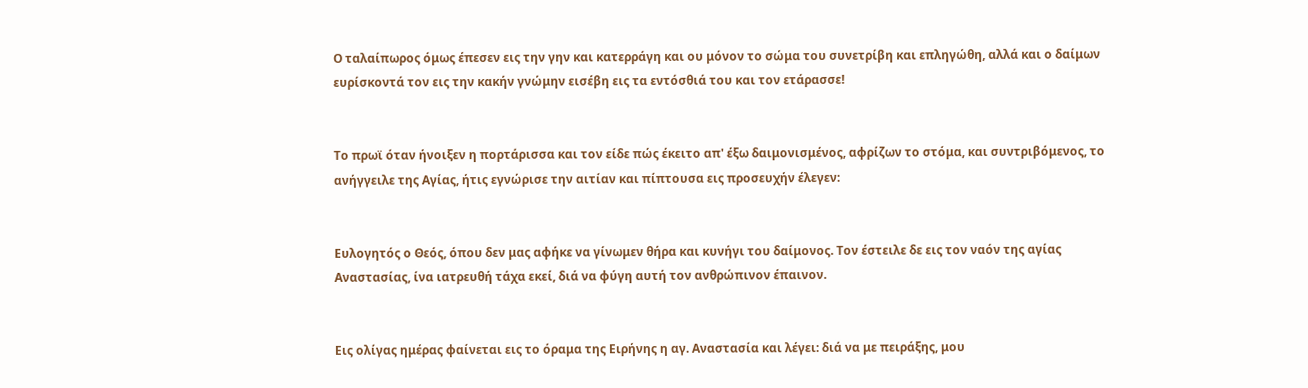Ο ταλαίπωρος όμως έπεσεν εις την γην και κατερράγη και ου μόνον το σώμα του συνετρίβη και επληγώθη, αλλά και ο δαίμων ευρίσκοντά τον εις την κακήν γνώμην εισέβη εις τα εντόσθιά του και τον ετάρασσε!


Το πρωϊ όταν ήνοιξεν η πορτάρισσα και τον είδε πώς έκειτο απ' έξω δαιμονισμένος, αφρίζων το στόμα, και συντριβόμενος, το ανήγγειλε της Αγίας, ήτις εγνώρισε την αιτίαν και πίπτουσα εις προσευχήν έλεγεν:


Ευλογητός ο Θεός, όπου δεν μας αφήκε να γίνωμεν θήρα και κυνήγι του δαίμονος. Τον έστειλε δε εις τον ναόν της αγίας Αναστασίας, ίνα ιατρευθή τάχα εκεί, διά να φύγη αυτή τον ανθρώπινον έπαινον.


Εις ολίγας ημέρας φαίνεται εις το όραμα της Ειρήνης η αγ. Αναστασία και λέγει: διά να με πειράξης, μου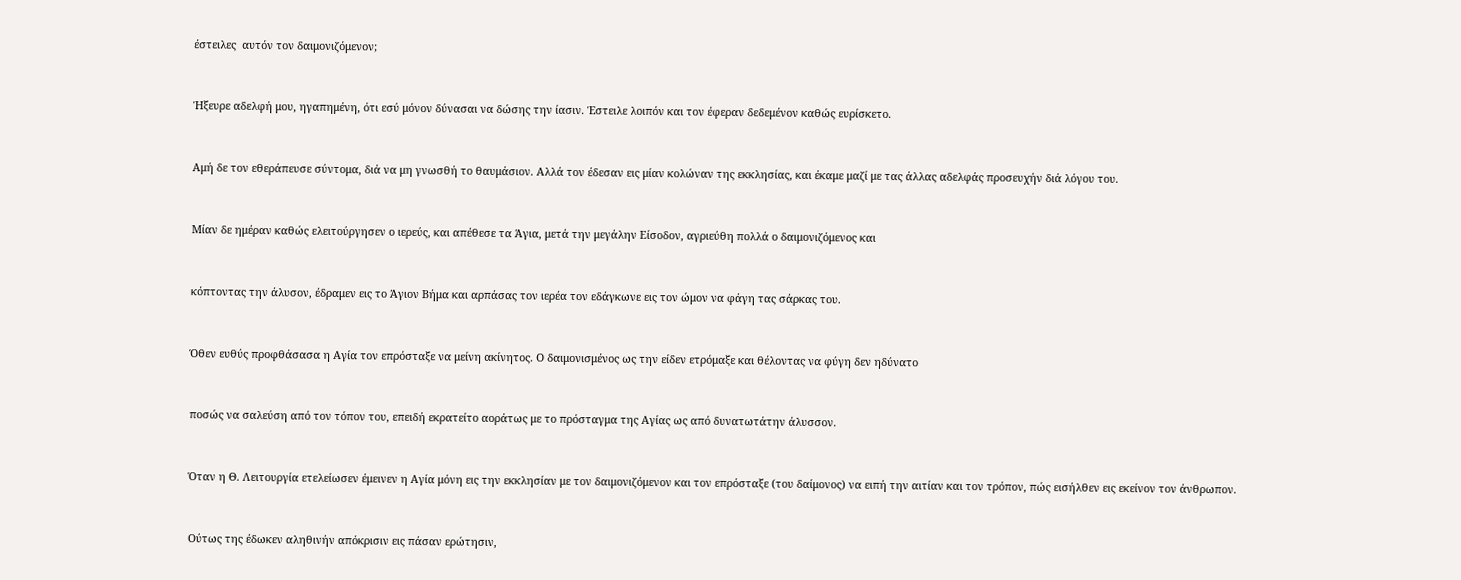έστειλες  αυτόν τον δαιμονιζόμενον;


Ήξευρε αδελφή μου, ηγαπημένη, ότι εσύ μόνον δύνασαι να δώσης την ίασιν. Έστειλε λοιπόν και τον έφεραν δεδεμένον καθώς ευρίσκετο.


Αμή δε τον εθεράπευσε σύντομα, διά να μη γνωσθή το θαυμάσιον. Αλλά τον έδεσαν εις μίαν κολώναν της εκκλησίας, και έκαμε μαζί με τας άλλας αδελφάς προσευχήν διά λόγου του.


Μίαν δε ημέραν καθώς ελειτούργησεν ο ιερεύς, και απέθεσε τα Άγια, μετά την μεγάλην Είσοδον, αγριεύθη πολλά ο δαιμονιζόμενος και


κόπτοντας την άλυσον, έδραμεν εις το Άγιον Βήμα και αρπάσας τον ιερέα τον εδάγκωνε εις τον ώμον να φάγη τας σάρκας του.


Όθεν ευθύς προφθάσασα η Αγία τον επρόσταξε να μείνη ακίνητος. Ο δαιμονισμένος ως την είδεν ετρόμαξε και θέλοντας να φύγη δεν ηδύνατο


ποσώς να σαλεύση από τον τόπον του, επειδή εκρατείτο αοράτως με το πρόσταγμα της Αγίας ως από δυνατωτάτην άλυσσον.


Όταν η Θ. Λειτουργία ετελείωσεν έμεινεν η Αγία μόνη εις την εκκλησίαν με τον δαιμονιζόμενον και τον επρόσταξε (του δαίμονος) να ειπή την αιτίαν και τον τρόπον, πώς εισήλθεν εις εκείνον τον άνθρωπον.


Ούτως της έδωκεν αληθινήν απόκρισιν εις πάσαν ερώτησιν,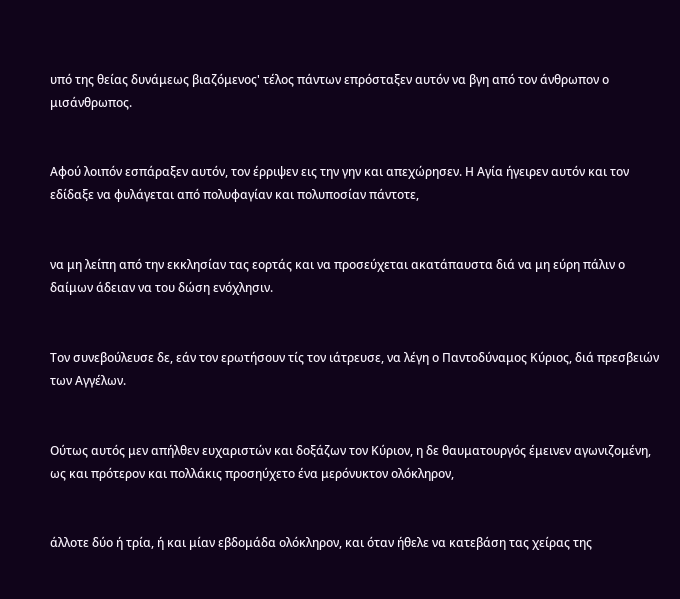υπό της θείας δυνάμεως βιαζόμενος' τέλος πάντων επρόσταξεν αυτόν να βγη από τον άνθρωπον ο μισάνθρωπος.


Αφού λοιπόν εσπάραξεν αυτόν, τον έρριψεν εις την γην και απεχώρησεν. Η Αγία ήγειρεν αυτόν και τον εδίδαξε να φυλάγεται από πολυφαγίαν και πολυποσίαν πάντοτε,


να μη λείπη από την εκκλησίαν τας εορτάς και να προσεύχεται ακατάπαυστα διά να μη εύρη πάλιν ο δαίμων άδειαν να του δώση ενόχλησιν.


Τον συνεβούλευσε δε, εάν τον ερωτήσουν τίς τον ιάτρευσε, να λέγη ο Παντοδύναμος Κύριος, διά πρεσβειών των Αγγέλων.


Ούτως αυτός μεν απήλθεν ευχαριστών και δοξάζων τον Κύριον, η δε θαυματουργός έμεινεν αγωνιζομένη, ως και πρότερον και πολλάκις προσηύχετο ένα μερόνυκτον ολόκληρον,


άλλοτε δύο ή τρία, ή και μίαν εβδομάδα ολόκληρον, και όταν ήθελε να κατεβάση τας χείρας της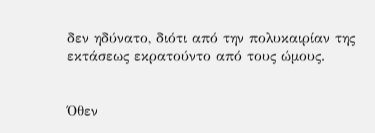δεν ηδύνατο, διότι από την πολυκαιρίαν της εκτάσεως εκρατούντο από τους ώμους.


Όθεν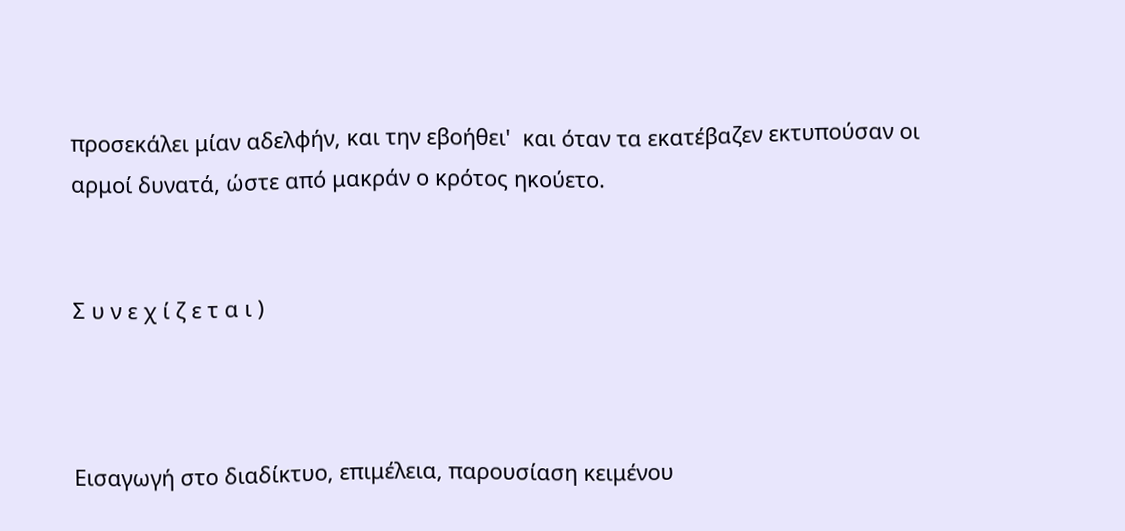προσεκάλει μίαν αδελφήν, και την εβοήθει'  και όταν τα εκατέβαζεν εκτυπούσαν οι αρμοί δυνατά, ώστε από μακράν ο κρότος ηκούετο.


Σ υ ν ε χ ί ζ ε τ α ι )



Εισαγωγή στο διαδίκτυο, επιμέλεια, παρουσίαση κειμένου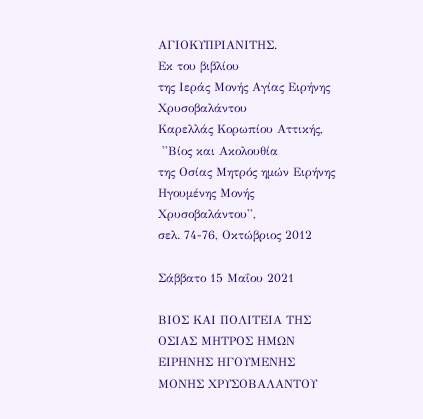ΑΓΙΟΚΥΠΡΙΑΝΙΤΗΣ.
Εκ του βιβλίου
της Ιεράς Μονής Αγίας Ειρήνης Χρυσοβαλάντου
Καρελλάς Κορωπίου Αττικής,
 ''Βίος και Ακολουθία
της Οσίας Μητρός ημών Ειρήνης Ηγουμένης Μονής Χρυσοβαλάντου'',
σελ. 74-76, Οκτώβριος 2012

Σάββατο 15 Μαΐου 2021

ΒΙΟΣ ΚΑΙ ΠΟΛΙΤΕΙΑ ΤΗΣ ΟΣΙΑΣ ΜΗΤΡΟΣ ΗΜΩΝ ΕΙΡΗΝΗΣ ΗΓΟΥΜΕΝΗΣ ΜΟΝΗΣ ΧΡΥΣΟΒΑΛΑΝΤΟΥ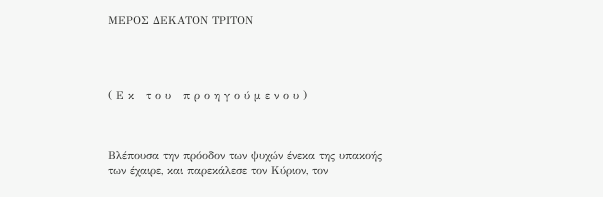ΜΕΡΟΣ ΔΕΚΑΤΟΝ ΤΡΙΤΟΝ




( Ε κ   τ ο υ   π ρ ο η γ ο ύ μ ε ν ο υ )



Βλέπουσα την πρόοδον των ψυχών ένεκα της υπακοής των έχαιρε, και παρεκάλεσε τον Κύριον, τον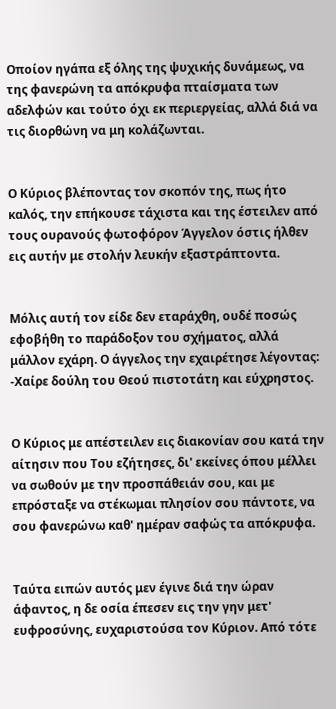Οποίον ηγάπα εξ όλης της ψυχικής δυνάμεως, να της φανερώνη τα απόκρυφα πταίσματα των αδελφών και τούτο όχι εκ περιεργείας, αλλά διά να τις διορθώνη να μη κολάζωνται.


Ο Κύριος βλέποντας τον σκοπόν της, πως ήτο καλός, την επήκουσε τάχιστα και της έστειλεν από τους ουρανούς φωτοφόρον Άγγελον όστις ήλθεν εις αυτήν με στολήν λευκήν εξαστράπτοντα.


Μόλις αυτή τον είδε δεν εταράχθη, ουδέ ποσώς εφοβήθη το παράδοξον του σχήματος, αλλά μάλλον εχάρη. Ο άγγελος την εχαιρέτησε λέγοντας: -Χαίρε δούλη του Θεού πιστοτάτη και εύχρηστος.


Ο Κύριος με απέστειλεν εις διακονίαν σου κατά την αίτησιν που Του εζήτησες, δι' εκείνες όπου μέλλει να σωθούν με την προσπάθειάν σου, και με επρόσταξε να στέκωμαι πλησίον σου πάντοτε, να σου φανερώνω καθ' ημέραν σαφώς τα απόκρυφα.


Ταύτα ειπών αυτός μεν έγινε διά την ώραν άφαντος, η δε οσία έπεσεν εις την γην μετ' ευφροσύνης, ευχαριστούσα τον Κύριον. Από τότε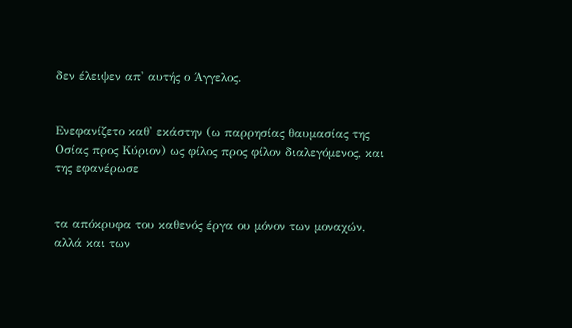δεν έλειψεν απ' αυτής ο Άγγελος.


Ενεφανίζετο καθ' εκάστην (ω παρρησίας θαυμασίας της Οσίας προς Κύριον) ως φίλος προς φίλον διαλεγόμενος, και της εφανέρωσε


τα απόκρυφα του καθενός έργα ου μόνον των μοναχών, αλλά και των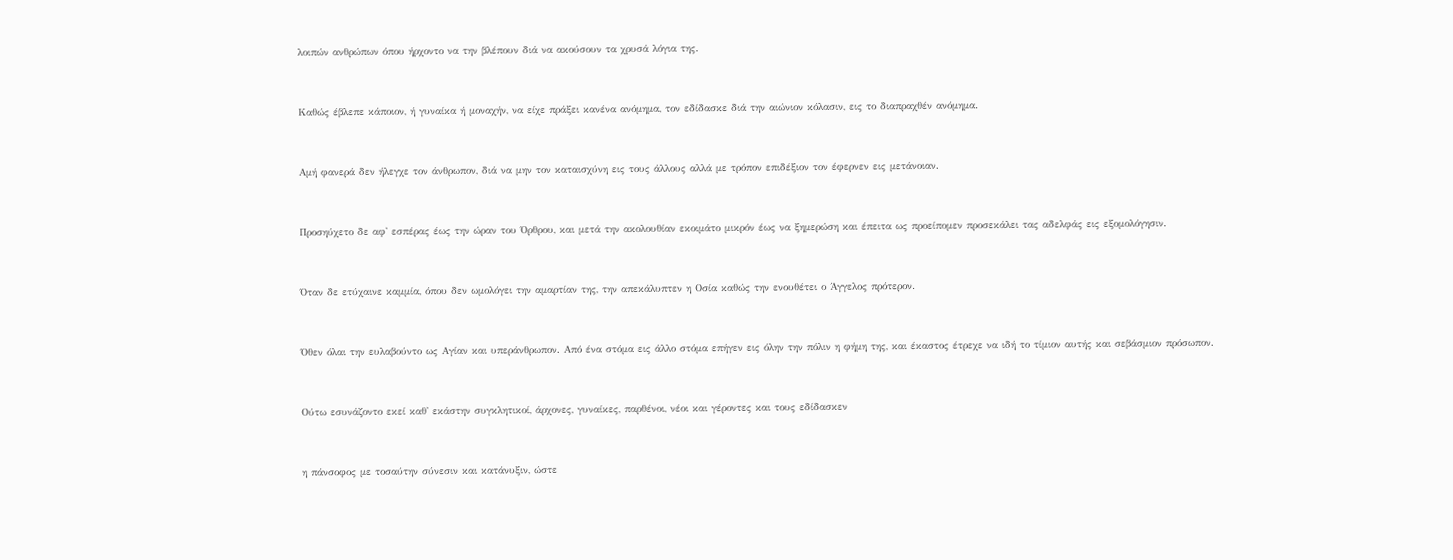λοιπών ανθρώπων όπου ήρχοντο να την βλέπουν διά να ακούσουν τα χρυσά λόγια της.


Καθώς έβλεπε κάποιον, ή γυναίκα ή μοναχήν, να είχε πράξει κανένα ανόμημα, τον εδίδασκε διά την αιώνιον κόλασιν, εις το διαπραχθέν ανόμημα.


Αμή φανερά δεν ήλεγχε τον άνθρωπον, διά να μην τον καταισχύνη εις τους άλλους αλλά με τρόπον επιδέξιον τον έφερνεν εις μετάνοιαν.


Προσηύχετο δε αφ' εσπέρας έως την ώραν του Όρθρου, και μετά την ακολουθίαν εκοιμάτο μικρόν έως να ξημερώση και έπειτα ως προείπομεν προσεκάλει τας αδελφάς εις εξομολόγησιν.


Όταν δε ετύχαινε καμμία, όπου δεν ωμολόγει την αμαρτίαν της, την απεκάλυπτεν η Οσία καθώς την ενουθέτει ο Άγγελος πρότερον.


Όθεν όλαι την ευλαβούντο ως Αγίαν και υπεράνθρωπον. Από ένα στόμα εις άλλο στόμα επήγεν εις όλην την πόλιν η φήμη της, και έκαστος έτρεχε να ιδή το τίμιον αυτής και σεβάσμιον πρόσωπον.


Ούτω εσυνάζοντο εκεί καθ' εκάστην συγκλητικοί, άρχονες, γυναίκες, παρθένοι, νέοι και γέροντες και τους εδίδασκεν


η πάνσοφος με τοσαύτην σύνεσιν και κατάνυξιν, ώστε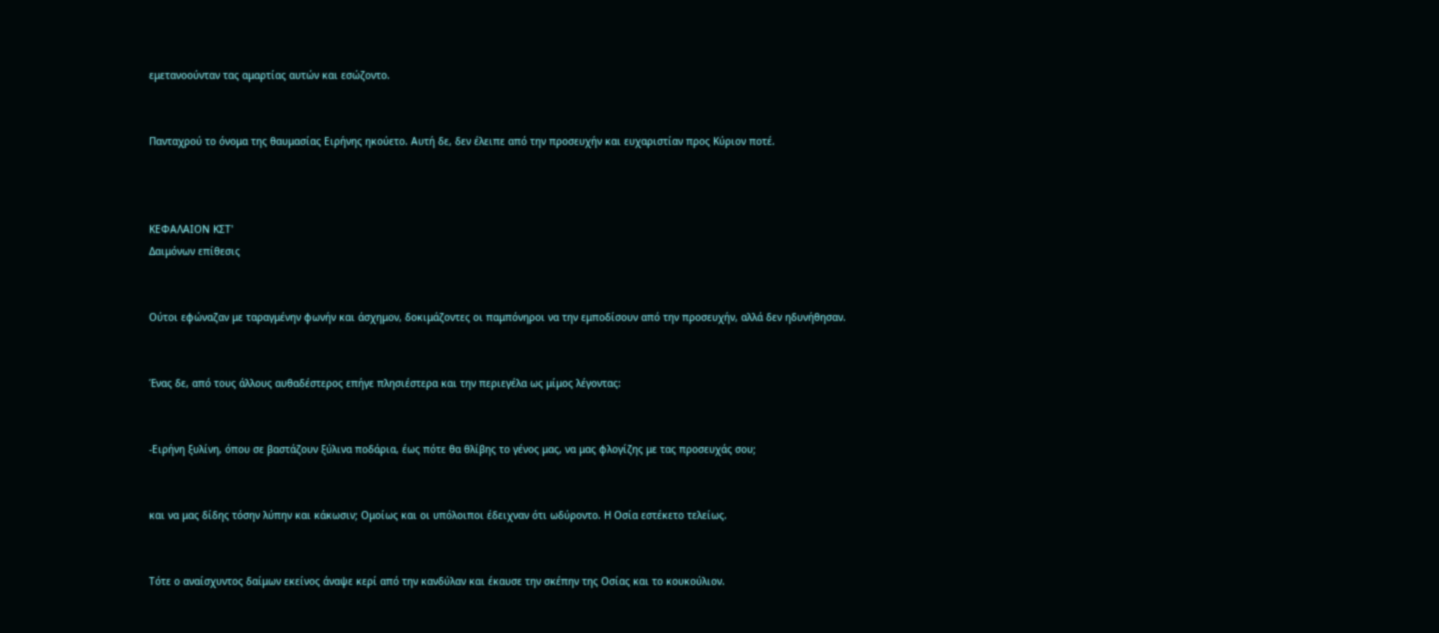εμετανοούνταν τας αμαρτίας αυτών και εσώζοντο.


Πανταχρού το όνομα της θαυμασίας Ειρήνης ηκούετο. Αυτή δε, δεν έλειπε από την προσευχήν και ευχαριστίαν προς Κύριον ποτέ.



ΚΕΦΑΛΑΙΟΝ ΚΣΤ'
Δαιμόνων επίθεσις


Ούτοι εφώναζαν με ταραγμένην φωνήν και άσχημον, δοκιμάζοντες οι παμπόνηροι να την εμποδίσουν από την προσευχήν, αλλά δεν ηδυνήθησαν.


Ένας δε, από τους άλλους αυθαδέστερος επήγε πλησιέστερα και την περιεγέλα ως μίμος λέγοντας:


-Ειρήνη ξυλίνη, όπου σε βαστάζουν ξύλινα ποδάρια, έως πότε θα θλίβης το γένος μας, να μας φλογίζης με τας προσευχάς σου;


και να μας δίδης τόσην λύπην και κάκωσιν; Ομοίως και οι υπόλοιποι έδειχναν ότι ωδύροντο. Η Οσία εστέκετο τελείως.


Τότε ο αναίσχυντος δαίμων εκείνος άναψε κερί από την κανδύλαν και έκαυσε την σκέπην της Οσίας και το κουκούλιον.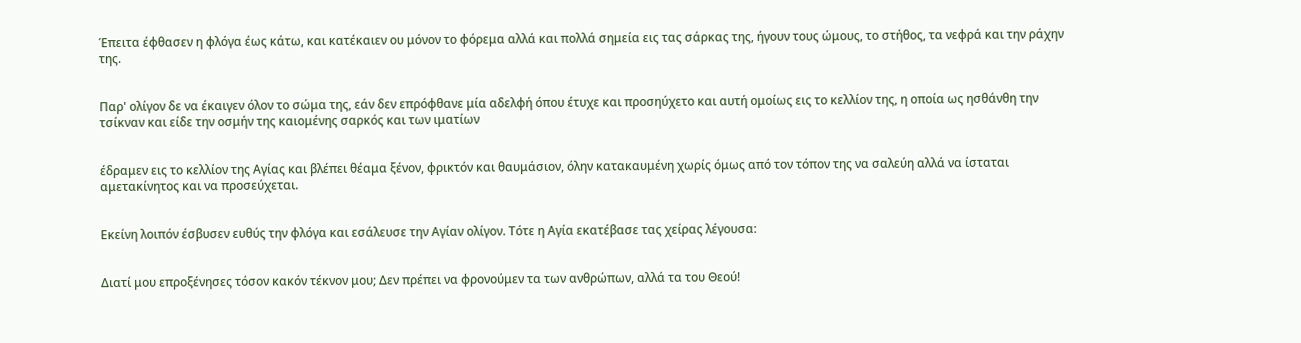Έπειτα έφθασεν η φλόγα έως κάτω, και κατέκαιεν ου μόνον το φόρεμα αλλά και πολλά σημεία εις τας σάρκας της, ήγουν τους ώμους, το στήθος, τα νεφρά και την ράχην της.


Παρ' ολίγον δε να έκαιγεν όλον το σώμα της, εάν δεν επρόφθανε μία αδελφή όπου έτυχε και προσηύχετο και αυτή ομοίως εις το κελλίον της, η οποία ως ησθάνθη την τσίκναν και είδε την οσμήν της καιομένης σαρκός και των ιματίων


έδραμεν εις το κελλίον της Αγίας και βλέπει θέαμα ξένον, φρικτόν και θαυμάσιον, όλην κατακαυμένη χωρίς όμως από τον τόπον της να σαλεύη αλλά να ίσταται αμετακίνητος και να προσεύχεται.


Εκείνη λοιπόν έσβυσεν ευθύς την φλόγα και εσάλευσε την Αγίαν ολίγον. Τότε η Αγία εκατέβασε τας χείρας λέγουσα:


Διατί μου επροξένησες τόσον κακόν τέκνον μου; Δεν πρέπει να φρονούμεν τα των ανθρώπων, αλλά τα του Θεού!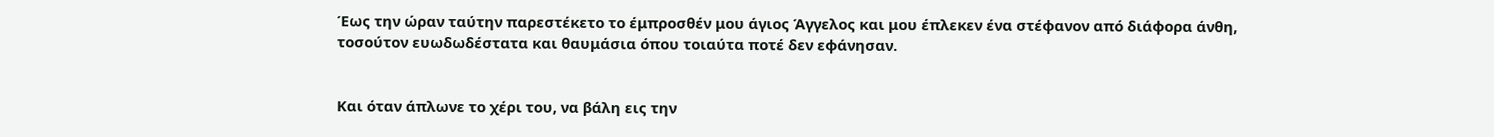Έως την ώραν ταύτην παρεστέκετο το έμπροσθέν μου άγιος Άγγελος και μου έπλεκεν ένα στέφανον από διάφορα άνθη, τοσούτον ευωδωδέστατα και θαυμάσια όπου τοιαύτα ποτέ δεν εφάνησαν.


Και όταν άπλωνε το χέρι του, να βάλη εις την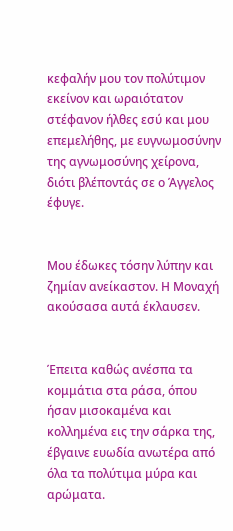κεφαλήν μου τον πολύτιμον εκείνον και ωραιότατον στέφανον ήλθες εσύ και μου επεμελήθης, με ευγνωμοσύνην της αγνωμοσύνης χείρονα, διότι βλέποντάς σε ο Άγγελος έφυγε.


Μου έδωκες τόσην λύπην και ζημίαν ανείκαστον. Η Μοναχή ακούσασα αυτά έκλαυσεν.


Έπειτα καθώς ανέσπα τα κομμάτια στα ράσα, όπου ήσαν μισοκαμένα και κολλημένα εις την σάρκα της, έβγαινε ευωδία ανωτέρα από όλα τα πολύτιμα μύρα και αρώματα.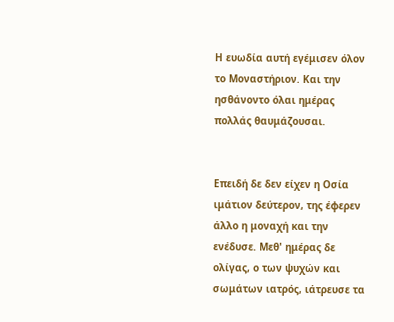Η ευωδία αυτή εγέμισεν όλον το Μοναστήριον. Και την ησθάνοντο όλαι ημέρας πολλάς θαυμάζουσαι.


Επειδή δε δεν είχεν η Οσία ιμάτιον δεύτερον, της έφερεν άλλο η μοναχή και την ενέδυσε. Μεθ' ημέρας δε ολίγας, ο των ψυχών και σωμάτων ιατρός, ιάτρευσε τα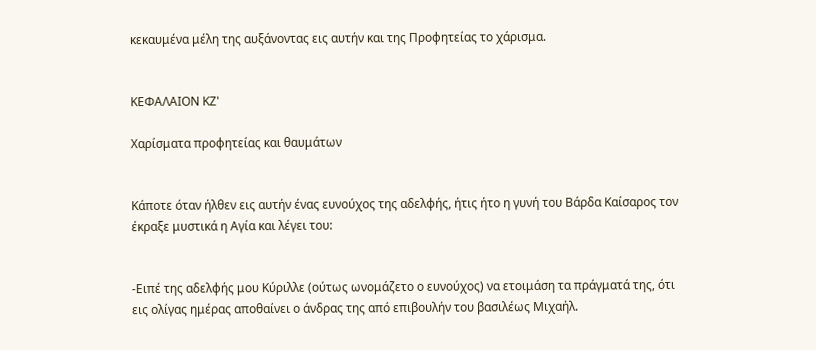κεκαυμένα μέλη της αυξάνοντας εις αυτήν και της Προφητείας το χάρισμα.


ΚΕΦΑΛΑΙΟΝ ΚΖ'

Χαρίσματα προφητείας και θαυμάτων


Κάποτε όταν ήλθεν εις αυτήν ένας ευνούχος της αδελφής, ήτις ήτο η γυνή του Βάρδα Καίσαρος τον έκραξε μυστικά η Αγία και λέγει του:


-Ειπέ της αδελφής μου Κύριλλε (ούτως ωνομάζετο ο ευνούχος) να ετοιμάση τα πράγματά της, ότι εις ολίγας ημέρας αποθαίνει ο άνδρας της από επιβουλήν του βασιλέως Μιχαήλ.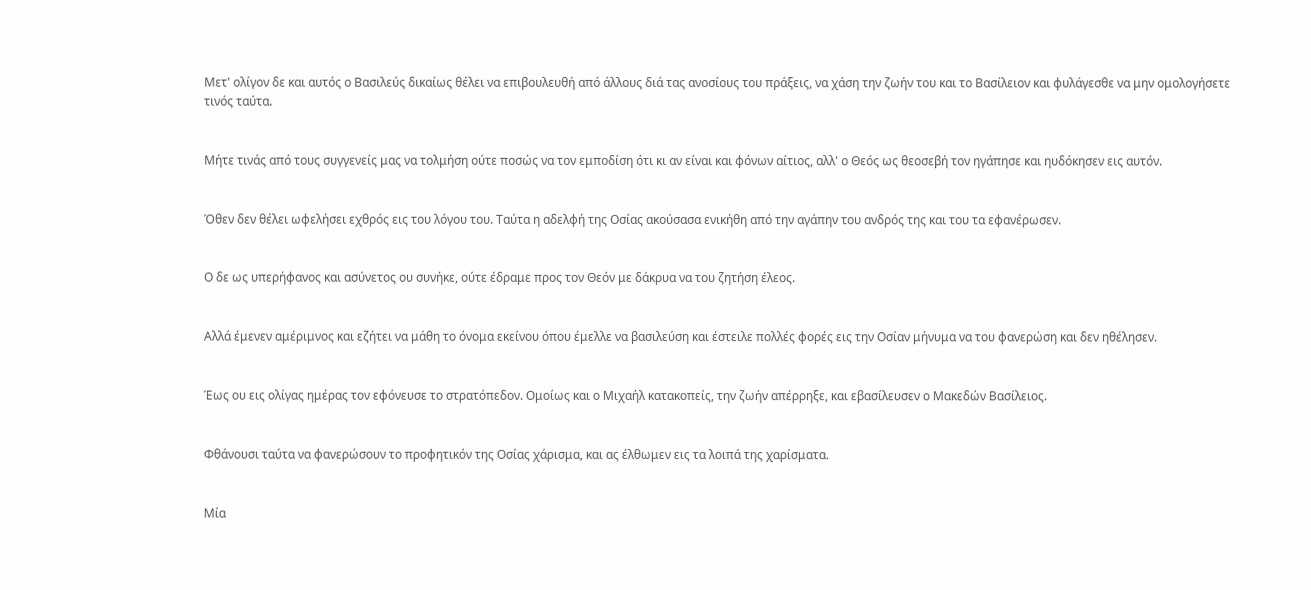Μετ' ολίγον δε και αυτός ο Βασιλεύς δικαίως θέλει να επιβουλευθή από άλλους διά τας ανοσίους του πράξεις, να χάση την ζωήν του και το Βασίλειον και φυλάγεσθε να μην ομολογήσετε τινός ταύτα.


Μήτε τινάς από τους συγγενείς μας να τολμήση ούτε ποσώς να τον εμποδίση ότι κι αν είναι και φόνων αίτιος, αλλ' ο Θεός ως θεοσεβή τον ηγάπησε και ηυδόκησεν εις αυτόν.


Όθεν δεν θέλει ωφελήσει εχθρός εις του λόγου του. Ταύτα η αδελφή της Οσίας ακούσασα ενικήθη από την αγάπην του ανδρός της και του τα εφανέρωσεν.


Ο δε ως υπερήφανος και ασύνετος ου συνήκε, ούτε έδραμε προς τον Θεόν με δάκρυα να του ζητήση έλεος.


Αλλά έμενεν αμέριμνος και εζήτει να μάθη το όνομα εκείνου όπου έμελλε να βασιλεύση και έστειλε πολλές φορές εις την Οσίαν μήνυμα να του φανερώση και δεν ηθέλησεν.


Έως ου εις ολίγας ημέρας τον εφόνευσε το στρατόπεδον. Ομοίως και ο Μιχαήλ κατακοπείς, την ζωήν απέρρηξε, και εβασίλευσεν ο Μακεδών Βασίλειος.


Φθάνουσι ταύτα να φανερώσουν το προφητικόν της Οσίας χάρισμα, και ας έλθωμεν εις τα λοιπά της χαρίσματα.


Μία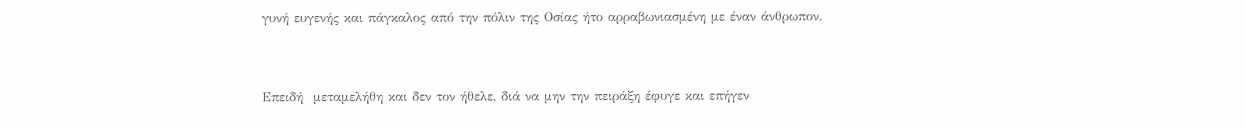γυνή ευγενής και πάγκαλος από την πόλιν της Οσίας ήτο αρραβωνιασμένη με έναν άνθρωπον.


Επειδή  μεταμελήθη και δεν τον ήθελε, διά να μην την πειράξη έφυγε και επήγεν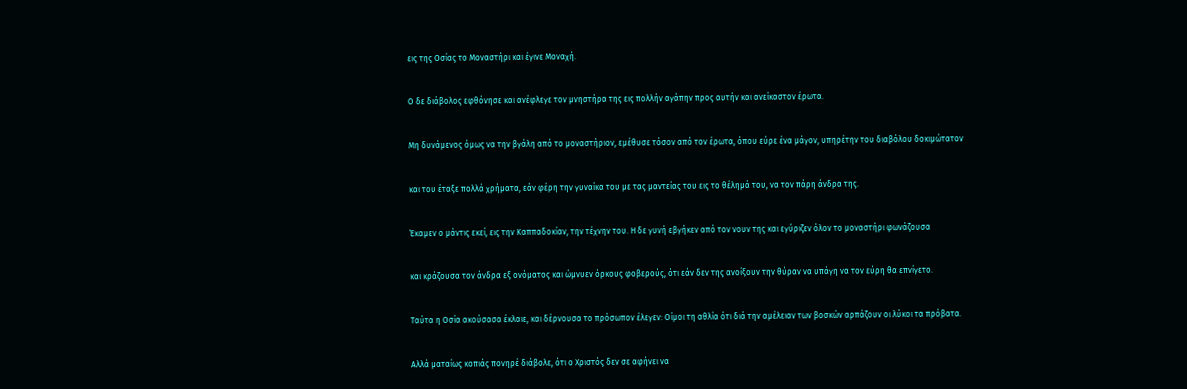εις της Οσίας το Μοναστήρι και έγινε Μοναχή.


Ο δε διάβολος εφθόνησε και ανέφλεγε τον μνηστήρα της εις πολλήν αγάπην προς αυτήν και ανείκαστον έρωτα.


Μη δυνάμενος όμως να την βγάλη από το μοναστήριον, εμέθυσε τόσον από τον έρωτα, όπου εύρε ένα μάγον, υπηρέτην του διαβόλου δοκιμώτατον


και του έταξε πολλά χρήματα, εάν φέρη την γυναίκα του με τας μαντείας του εις το θέλημά του, να τον πάρη άνδρα της.


Έκαμεν ο μάντις εκεί, εις την Καππαδοκίαν, την τέχνην του. Η δε γυνή εβγήκεν από τον νουν της και εγύριζεν όλον το μοναστήρι φωνάζουσα


και κράζουσα τον άνδρα εξ ονόματος και ώμνυεν όρκους φοβερούς, ότι εάν δεν της ανοίξουν την θύραν να υπάγη να τον εύρη θα επνίγετο.


Ταύτα η Οσία ακούσασα έκλαιε, και δέρνουσα το πρόσωπον έλεγεν: Οίμοι τη αθλία ότι διά την αμέλειαν των βοσκών αρπάζουν οι λύκοι τα πρόβατα.


Αλλά ματαίως κοπιάς πονηρέ διάβολε, ότι ο Χριστός δεν σε αφήνει να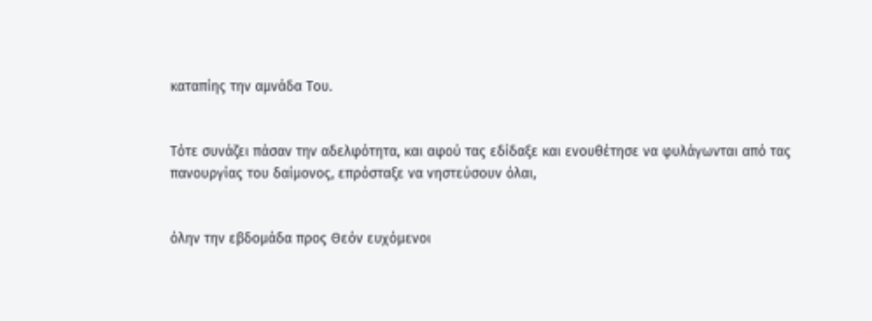καταπίης την αμνάδα Του.


Τότε συνάζει πάσαν την αδελφότητα, και αφού τας εδίδαξε και ενουθέτησε να φυλάγωνται από τας πανουργίας του δαίμονος, επρόσταξε να νηστεύσουν όλαι,


όλην την εβδομάδα προς Θεόν ευχόμενοι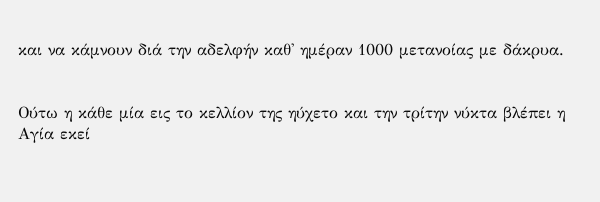και να κάμνουν διά την αδελφήν καθ' ημέραν 1000 μετανοίας με δάκρυα.


Ούτω η κάθε μία εις το κελλίον της ηύχετο και την τρίτην νύκτα βλέπει η Αγία εκεί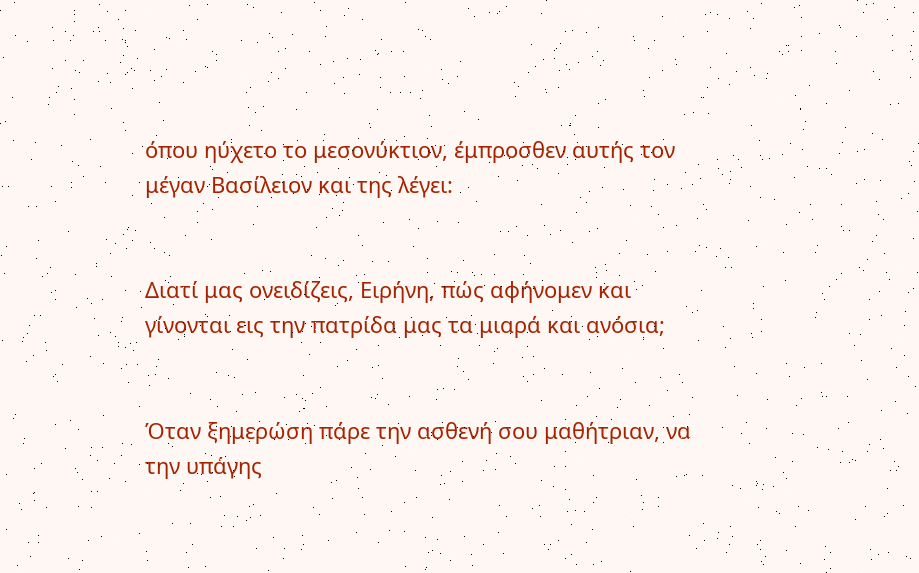όπου ηύχετο το μεσονύκτιον, έμπροσθεν αυτής τον μέγαν Βασίλειον και της λέγει:


Διατί μας ονειδίζεις, Ειρήνη, πώς αφήνομεν και γίνονται εις την πατρίδα μας τα μιαρά και ανόσια;


Όταν ξημερώση πάρε την ασθενή σου μαθήτριαν, να την υπάγης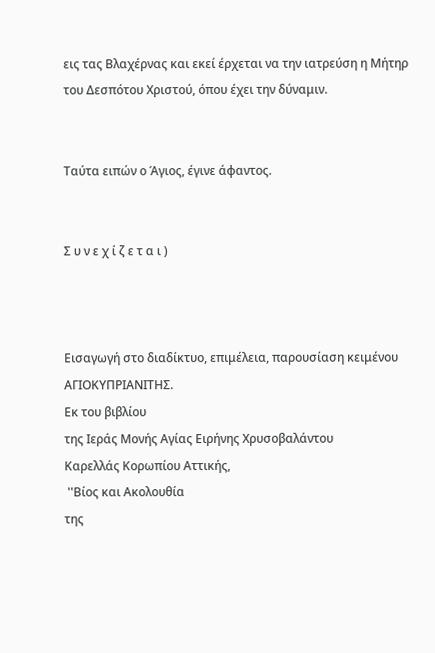εις τας Βλαχέρνας και εκεί έρχεται να την ιατρεύση η Μήτηρ του Δεσπότου Χριστού, όπου έχει την δύναμιν.


Ταύτα ειπών ο Άγιος, έγινε άφαντος.


Σ υ ν ε χ ί ζ ε τ α ι )



Εισαγωγή στο διαδίκτυο, επιμέλεια, παρουσίαση κειμένου
ΑΓΙΟΚΥΠΡΙΑΝΙΤΗΣ.
Εκ του βιβλίου
της Ιεράς Μονής Αγίας Ειρήνης Χρυσοβαλάντου
Καρελλάς Κορωπίου Αττικής,
 ''Βίος και Ακολουθία
της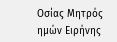Οσίας Μητρός ημών Ειρήνης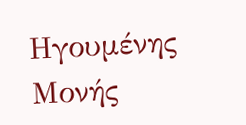Ηγουμένης Μονής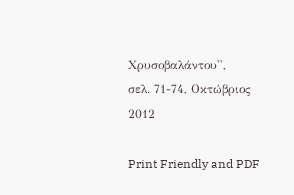Χρυσοβαλάντου'',
σελ. 71-74, Οκτώβριος 2012

Print Friendly and PDF